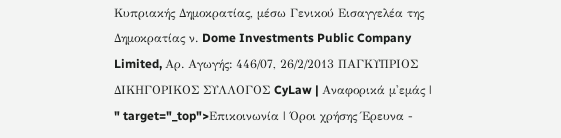Κυπριακής Δημοκρατίας, μέσω Γενικού Εισαγγελέα της Δημοκρατίας ν. Dome Investments Public Company Limited, Αρ. Αγωγής: 446/07, 26/2/2013 ΠΑΓΚΥΠΡΙΟΣ ΔΙΚΗΓΟΡΙΚΟΣ ΣΥΛΛΟΓΟΣ CyLaw | Αναφορικά μ'εμάς | " target="_top">Επικοινωνία | Όροι χρήσης Έρευνα -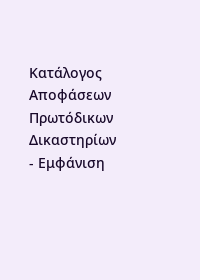Κατάλογος Αποφάσεων Πρωτόδικων Δικαστηρίων - Εμφάνιση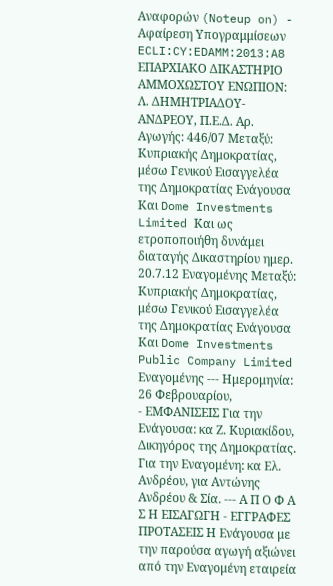Αναφορών (Noteup on) - Αφαίρεση Υπογραμμίσεων ECLI:CY:EDAMM:2013:A8 ΕΠΑΡΧΙΑΚΟ ΔΙΚΑΣΤΗΡΙΟ ΑΜΜΟΧΩΣΤΟΥ ΕΝΩΠΙΟΝ: Λ. ΔΗΜΗΤΡΙΑΔΟΥ-ΑΝΔΡΕΟΥ, Π.Ε.Δ. Αρ. Αγωγής: 446/07 Μεταξύ: Κυπριακής Δημοκρατίας, μέσω Γενικού Εισαγγελέα της Δημοκρατίας Ενάγουσα Και Dome Investments Limited Και ως ετροποποιήθη δυνάμει διαταγής Δικαστηρίου ημερ. 20.7.12 Εναγομένης Μεταξύ: Κυπριακής Δημοκρατίας, μέσω Γενικού Εισαγγελέα της Δημοκρατίας Ενάγουσα Και Dome Investments Public Company Limited Εναγομένης --- Ημερομηνία: 26 Φεβρουαρίου,
- ΕΜΦΑΝΙΣΕΙΣ Για την Ενάγουσα: κα Ζ. Κυριακίδου, Δικηγόρος της Δημοκρατίας. Για την Εναγομένη: κα Eλ. Ανδρέου, για Αντώνης Ανδρέου & Σία. --- Α Π Ο Φ Α Σ Η ΕΙΣΑΓΩΓΗ - ΕΓΓΡΑΦΕΣ ΠΡΟΤΑΣΕΙΣ Η Ενάγουσα με την παρούσα αγωγή αξιώνει από την Εναγομένη εταιρεία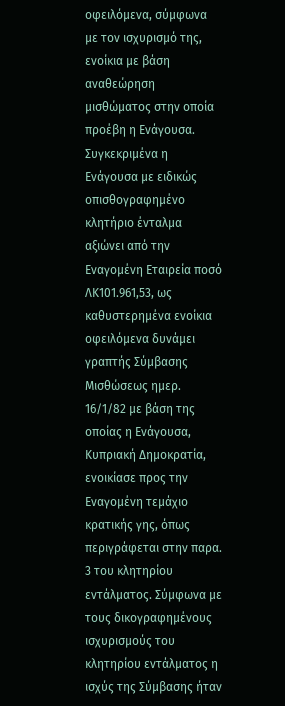οφειλόμενα, σύμφωνα με τον ισχυρισμό της, ενοίκια με βάση αναθεώρηση μισθώματος στην οποία προέβη η Ενάγουσα. Συγκεκριμένα η Ενάγουσα με ειδικώς οπισθογραφημένο κλητήριο ένταλμα αξιώνει από την Εναγομένη Εταιρεία ποσό ΛΚ101.961,53, ως καθυστερημένα ενοίκια οφειλόμενα δυνάμει γραπτής Σύμβασης Μισθώσεως ημερ. 16/1/82 με βάση της οποίας η Ενάγουσα, Κυπριακή Δημοκρατία, ενοικίασε προς την Εναγομένη τεμάχιο κρατικής γης, όπως περιγράφεται στην παρα. 3 του κλητηρίου εντάλματος. Σύμφωνα με τους δικογραφημένους ισχυρισμούς του κλητηρίου εντάλματος η ισχύς της Σύμβασης ήταν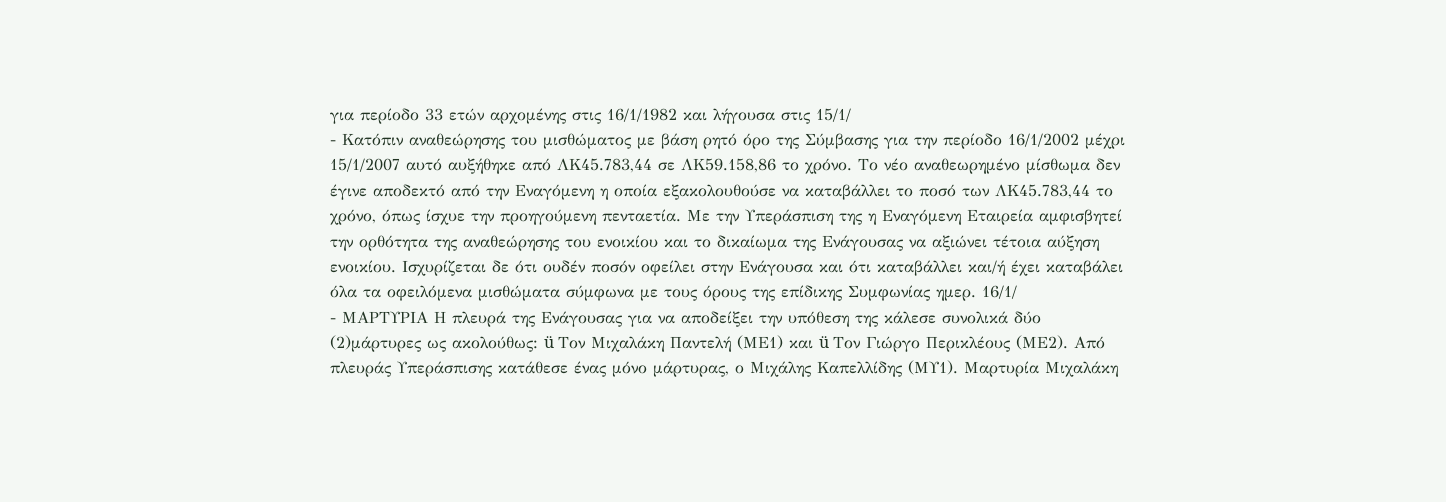για περίοδο 33 ετών αρχομένης στις 16/1/1982 και λήγουσα στις 15/1/
- Κατόπιν αναθεώρησης του μισθώματος με βάση ρητό όρο της Σύμβασης για την περίοδο 16/1/2002 μέχρι 15/1/2007 αυτό αυξήθηκε από ΛΚ45.783,44 σε ΛΚ59.158,86 το χρόνο. Το νέο αναθεωρημένο μίσθωμα δεν έγινε αποδεκτό από την Εναγόμενη η οποία εξακολουθούσε να καταβάλλει το ποσό των ΛΚ45.783,44 το χρόνο, όπως ίσχυε την προηγούμενη πενταετία. Με την Υπεράσπιση της η Εναγόμενη Εταιρεία αμφισβητεί την ορθότητα της αναθεώρησης του ενοικίου και το δικαίωμα της Ενάγουσας να αξιώνει τέτοια αύξηση ενοικίου. Ισχυρίζεται δε ότι ουδέν ποσόν οφείλει στην Ενάγουσα και ότι καταβάλλει και/ή έχει καταβάλει όλα τα οφειλόμενα μισθώματα σύμφωνα με τους όρους της επίδικης Συμφωνίας ημερ. 16/1/
- ΜΑΡΤΥΡΙΑ Η πλευρά της Ενάγουσας για να αποδείξει την υπόθεση της κάλεσε συνολικά δύο
(2)μάρτυρες ως ακολούθως: ü Τον Μιχαλάκη Παντελή (ΜΕ1) και ü Τον Γιώργο Περικλέους (ΜΕ2). Από πλευράς Υπεράσπισης κατάθεσε ένας μόνο μάρτυρας, ο Μιχάλης Καπελλίδης (ΜΥ1). Μαρτυρία Μιχαλάκη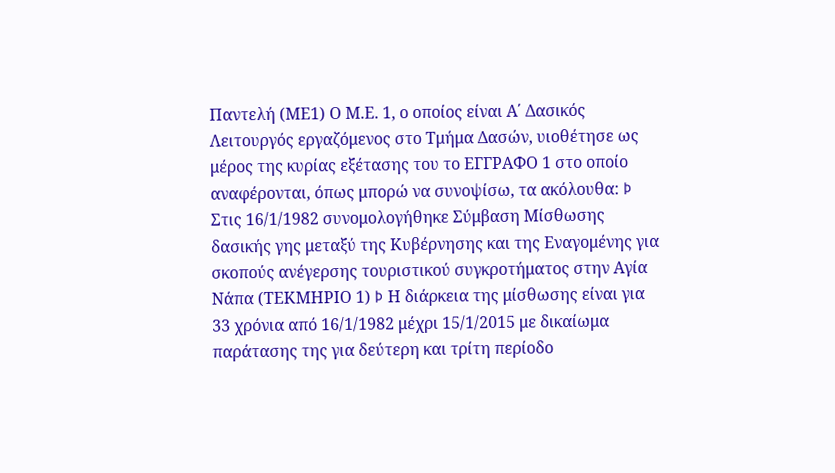Παντελή (ΜΕ1) Ο Μ.Ε. 1, ο οποίος είναι Α΄ Δασικός Λειτουργός εργαζόμενος στο Τμήμα Δασών, υιοθέτησε ως μέρος της κυρίας εξέτασης του το ΕΓΓΡΑΦΟ 1 στο οποίο αναφέρονται, όπως μπορώ να συνοψίσω, τα ακόλουθα: Þ Στις 16/1/1982 συνομολογήθηκε Σύμβαση Μίσθωσης δασικής γης μεταξύ της Κυβέρνησης και της Εναγομένης για σκοπούς ανέγερσης τουριστικού συγκροτήματος στην Αγία Νάπα (ΤΕΚΜΗΡΙΟ 1) Þ Η διάρκεια της μίσθωσης είναι για 33 χρόνια από 16/1/1982 μέχρι 15/1/2015 με δικαίωμα παράτασης της για δεύτερη και τρίτη περίοδο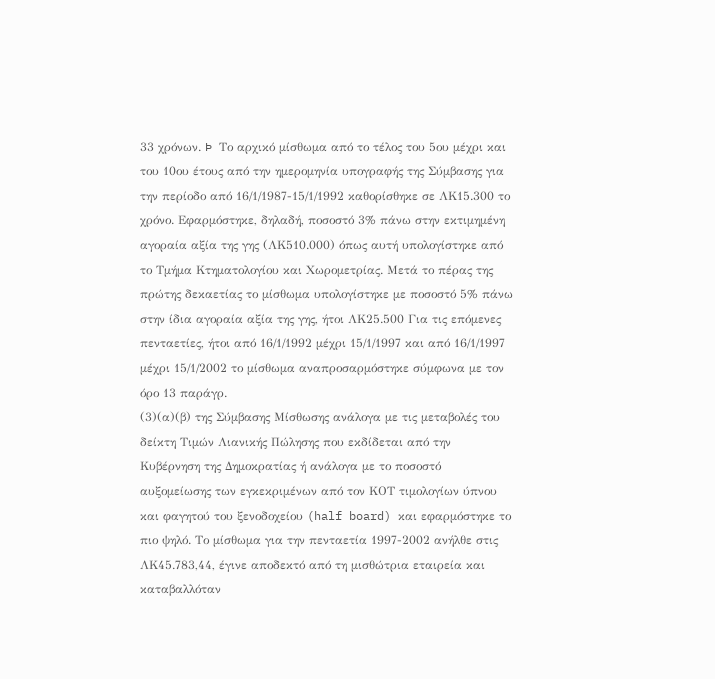33 χρόνων. Þ Το αρχικό μίσθωμα από το τέλος του 5ου μέχρι και του 10ου έτους από την ημερομηνία υπογραφής της Σύμβασης για την περίοδο από 16/1/1987-15/1/1992 καθορίσθηκε σε ΛΚ15.300 το χρόνο. Εφαρμόστηκε, δηλαδή, ποσοστό 3% πάνω στην εκτιμημένη αγοραία αξία της γης (ΛΚ510.000) όπως αυτή υπολογίστηκε από το Τμήμα Κτηματολογίου και Χωρομετρίας. Μετά το πέρας της πρώτης δεκαετίας το μίσθωμα υπολογίστηκε με ποσοστό 5% πάνω στην ίδια αγοραία αξία της γης, ήτοι ΛΚ25.500 Για τις επόμενες πενταετίες, ήτοι από 16/1/1992 μέχρι 15/1/1997 και από 16/1/1997 μέχρι 15/1/2002 το μίσθωμα αναπροσαρμόστηκε σύμφωνα με τον όρο 13 παράγρ.
(3)(α)(β) της Σύμβασης Μίσθωσης ανάλογα με τις μεταβολές του δείκτη Τιμών Λιανικής Πώλησης που εκδίδεται από την Κυβέρνηση της Δημοκρατίας ή ανάλογα με το ποσοστό αυξομείωσης των εγκεκριμένων από τον ΚΟΤ τιμολογίων ύπνου και φαγητού του ξενοδοχείου (half board) και εφαρμόστηκε το πιο ψηλό. Το μίσθωμα για την πενταετία 1997-2002 ανήλθε στις ΛΚ45.783,44, έγινε αποδεκτό από τη μισθώτρια εταιρεία και καταβαλλόταν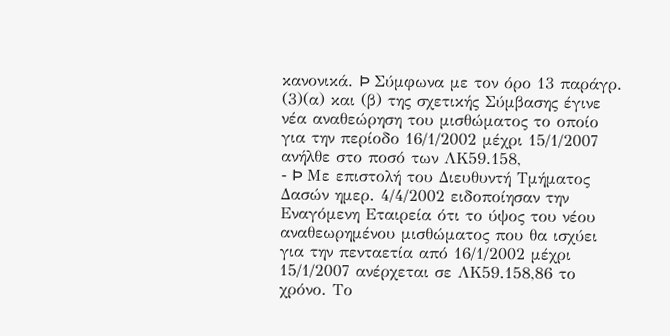κανονικά. Þ Σύμφωνα με τον όρο 13 παράγρ.
(3)(α) και (β) της σχετικής Σύμβασης έγινε νέα αναθεώρηση του μισθώματος το οποίο για την περίοδο 16/1/2002 μέχρι 15/1/2007 ανήλθε στο ποσό των ΛΚ59.158,
- Þ Με επιστολή του Διευθυντή Τμήματος Δασών ημερ. 4/4/2002 ειδοποίησαν την Εναγόμενη Εταιρεία ότι το ύψος του νέου αναθεωρημένου μισθώματος που θα ισχύει για την πενταετία από 16/1/2002 μέχρι 15/1/2007 ανέρχεται σε ΛΚ59.158,86 το χρόνο. Το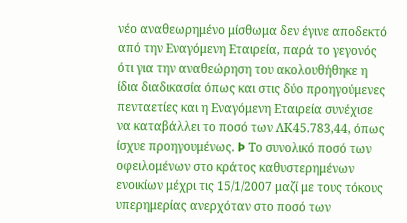νέο αναθεωρημένο μίσθωμα δεν έγινε αποδεκτό από την Εναγόμενη Εταιρεία, παρά το γεγονός ότι για την αναθεώρηση του ακολουθήθηκε η ίδια διαδικασία όπως και στις δύο προηγούμενες πενταετίες και η Εναγόμενη Εταιρεία συνέχισε να καταβάλλει το ποσό των ΛΚ45.783,44, όπως ίσχυε προηγουμένως. Þ Το συνολικό ποσό των οφειλομένων στο κράτος καθυστερημένων ενοικίων μέχρι τις 15/1/2007 μαζί με τους τόκους υπερημερίας ανερχόταν στο ποσό των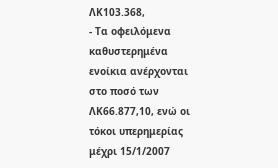ΛΚ103.368,
- Τα οφειλόμενα καθυστερημένα ενοίκια ανέρχονται στο ποσό των ΛΚ66.877,10, ενώ οι τόκοι υπερημερίας μέχρι 15/1/2007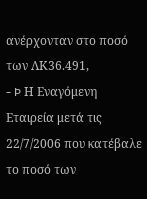ανέρχονταν στο ποσό των ΛΚ36.491,
- Þ Η Εναγόμενη Εταιρεία μετά τις 22/7/2006 που κατέβαλε το ποσό των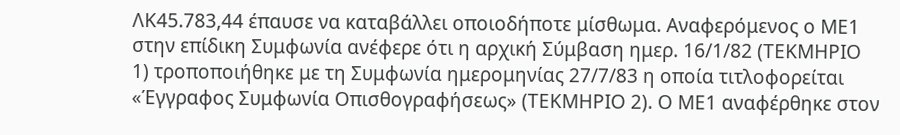ΛΚ45.783,44 έπαυσε να καταβάλλει οποιοδήποτε μίσθωμα. Αναφερόμενος ο ΜΕ1 στην επίδικη Συμφωνία ανέφερε ότι η αρχική Σύμβαση ημερ. 16/1/82 (ΤΕΚΜΗΡΙΟ 1) τροποποιήθηκε με τη Συμφωνία ημερομηνίας 27/7/83 η οποία τιτλοφορείται «Έγγραφος Συμφωνία Οπισθογραφήσεως» (ΤΕΚΜΗΡΙΟ 2). Ο ΜΕ1 αναφέρθηκε στον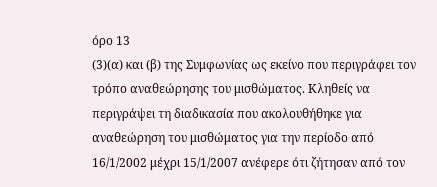όρο 13
(3)(α) και (β) της Συμφωνίας ως εκείνο που περιγράφει τον τρόπο αναθεώρησης του μισθώματος. Κληθείς να περιγράψει τη διαδικασία που ακολουθήθηκε για αναθεώρηση του μισθώματος για την περίοδο από 16/1/2002 μέχρι 15/1/2007 ανέφερε ότι ζήτησαν από τον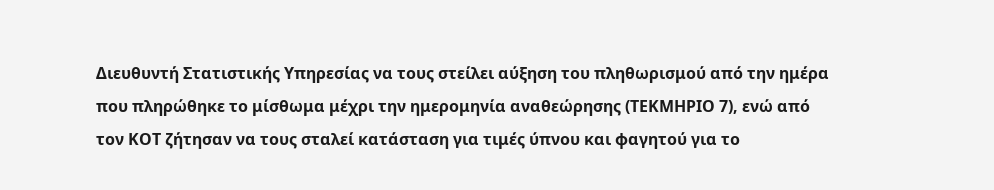Διευθυντή Στατιστικής Υπηρεσίας να τους στείλει αύξηση του πληθωρισμού από την ημέρα που πληρώθηκε το μίσθωμα μέχρι την ημερομηνία αναθεώρησης (ΤΕΚΜΗΡΙΟ 7), ενώ από τον ΚΟΤ ζήτησαν να τους σταλεί κατάσταση για τιμές ύπνου και φαγητού για το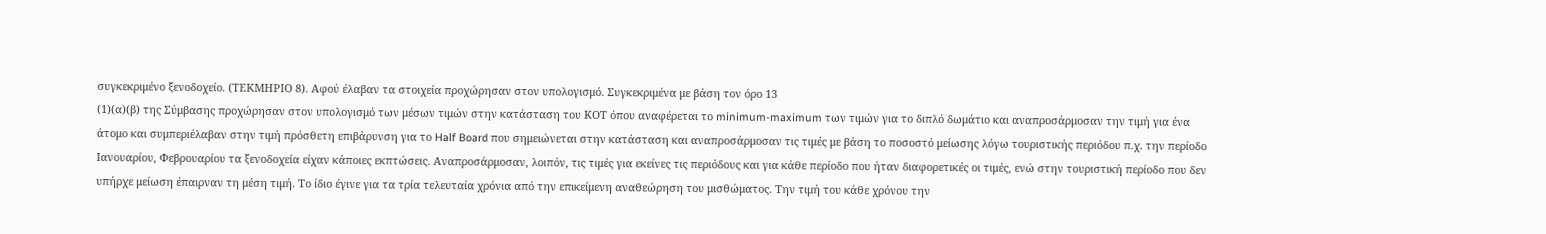συγκεκριμένο ξενοδοχείο. (ΤΕΚΜΗΡΙΟ 8). Αφού έλαβαν τα στοιχεία προχώρησαν στον υπολογισμό. Συγκεκριμένα με βάση τον όρο 13
(1)(α)(β) της Σύμβασης προχώρησαν στον υπολογισμό των μέσων τιμών στην κατάσταση του ΚΟΤ όπου αναφέρεται το minimum-maximum των τιμών για το διπλό δωμάτιο και αναπροσάρμοσαν την τιμή για ένα άτομο και συμπεριέλαβαν στην τιμή πρόσθετη επιβάρυνση για το Half Board που σημειώνεται στην κατάσταση και αναπροσάρμοσαν τις τιμές με βάση το ποσοστό μείωσης λόγω τουριστικής περιόδου π.χ. την περίοδο Ιανουαρίου, Φεβρουαρίου τα ξενοδοχεία είχαν κάποιες εκπτώσεις. Αναπροσάρμοσαν, λοιπόν, τις τιμές για εκείνες τις περιόδους και για κάθε περίοδο που ήταν διαφορετικές οι τιμές, ενώ στην τουριστική περίοδο που δεν υπήρχε μείωση έπαιρναν τη μέση τιμή. Το ίδιο έγινε για τα τρία τελευταία χρόνια από την επικείμενη αναθεώρηση του μισθώματος. Την τιμή του κάθε χρόνου την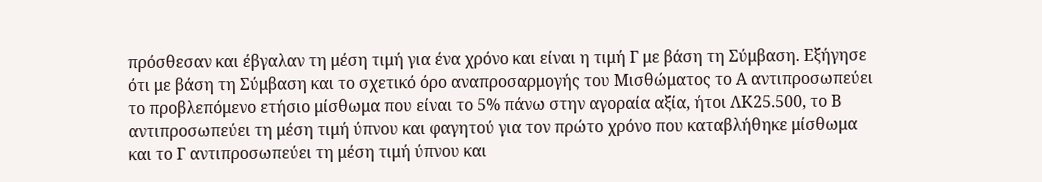πρόσθεσαν και έβγαλαν τη μέση τιμή για ένα χρόνο και είναι η τιμή Γ με βάση τη Σύμβαση. Εξήγησε ότι με βάση τη Σύμβαση και το σχετικό όρο αναπροσαρμογής του Μισθώματος το Α αντιπροσωπεύει το προβλεπόμενο ετήσιο μίσθωμα που είναι το 5% πάνω στην αγοραία αξία, ήτοι ΛΚ25.500, το Β αντιπροσωπεύει τη μέση τιμή ύπνου και φαγητού για τον πρώτο χρόνο που καταβλήθηκε μίσθωμα και το Γ αντιπροσωπεύει τη μέση τιμή ύπνου και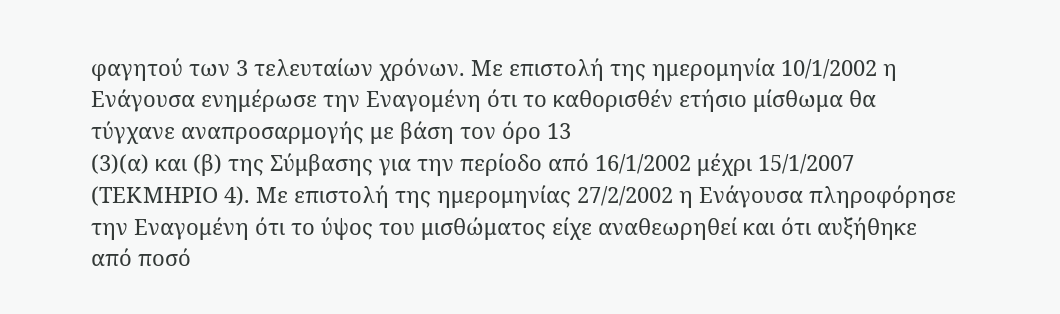φαγητού των 3 τελευταίων χρόνων. Με επιστολή της ημερομηνία 10/1/2002 η Ενάγουσα ενημέρωσε την Εναγομένη ότι το καθορισθέν ετήσιο μίσθωμα θα τύγχανε αναπροσαρμογής με βάση τον όρο 13
(3)(α) και (β) της Σύμβασης για την περίοδο από 16/1/2002 μέχρι 15/1/2007 (ΤΕΚΜΗΡΙΟ 4). Με επιστολή της ημερομηνίας 27/2/2002 η Ενάγουσα πληροφόρησε την Εναγομένη ότι το ύψος του μισθώματος είχε αναθεωρηθεί και ότι αυξήθηκε από ποσό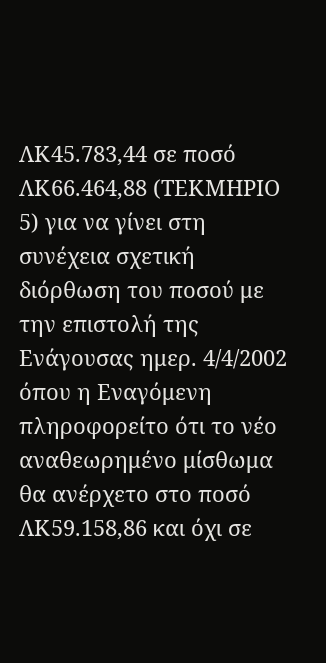ΛΚ45.783,44 σε ποσό ΛΚ66.464,88 (ΤΕΚΜΗΡΙΟ 5) για να γίνει στη συνέχεια σχετική διόρθωση του ποσού με την επιστολή της Ενάγουσας ημερ. 4/4/2002 όπου η Εναγόμενη πληροφορείτο ότι το νέο αναθεωρημένο μίσθωμα θα ανέρχετο στο ποσό ΛΚ59.158,86 και όχι σε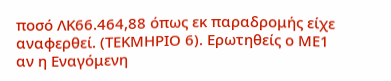ποσό ΛΚ66.464,88 όπως εκ παραδρομής είχε αναφερθεί. (ΤΕΚΜΗΡΙΟ 6). Ερωτηθείς ο ΜΕ1 αν η Εναγόμενη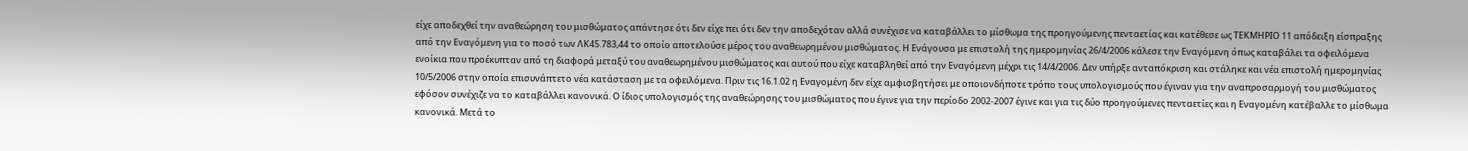είχε αποδεχθεί την αναθεώρηση του μισθώματος απάντησε ότι δεν είχε πει ότι δεν την αποδεχόταν αλλά συνέχισε να καταβάλλει το μίσθωμα της προηγούμενης πενταετίας και κατέθεσε ως ΤΕΚΜΗΡΙΟ 11 απόδειξη είσπραξης από την Εναγόμενη για το ποσό των ΛΚ45.783,44 το οποίο αποτελούσε μέρος του αναθεωρημένου μισθώματος. Η Ενάγουσα με επιστολή της ημερομηνίας 26/4/2006 κάλεσε την Εναγόμενη όπως καταβάλει τα οφειλόμενα ενοίκια που προέκυπταν από τη διαφορά μεταξύ του αναθεωρημένου μισθώματος και αυτού που είχε καταβληθεί από την Εναγόμενη μέχρι τις 14/4/2006. Δεν υπήρξε ανταπόκριση και στάληκε και νέα επιστολή ημερομηνίας 10/5/2006 στην οποία επισυνάπτετο νέα κατάσταση με τα οφειλόμενα. Πριν τις 16.1.02 η Εναγομένη δεν είχε αμφισβητήσει με οποιονδήποτε τρόπο τους υπολογισμούς που έγιναν για την αναπροσαρμογή του μισθώματος εφόσον συνέχιζε να το καταβάλλει κανονικά. Ο ίδιος υπολογισμός της αναθεώρησης του μισθώματος που έγινε για την περίοδο 2002-2007 έγινε και για τις δύο προηγούμενες πενταετίες και η Εναγομένη κατέβαλλε το μίσθωμα κανονικά. Μετά το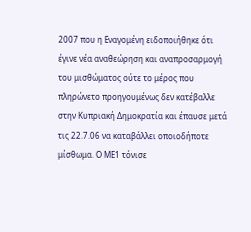2007 που η Εναγομένη ειδοποιήθηκε ότι έγινε νέα αναθεώρηση και αναπροσαρμογή του μισθώματος ούτε το μέρος που πληρώνετο προηγουμένως δεν κατέβαλλε στην Κυπριακή Δημοκρατία και έπαυσε μετά τις 22.7.06 να καταβάλλει οποιοδήποτε μίσθωμα. Ο ΜΕ1 τόνισε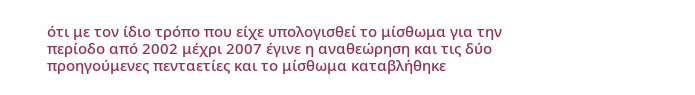ότι με τον ίδιο τρόπο που είχε υπολογισθεί το μίσθωμα για την περίοδο από 2002 μέχρι 2007 έγινε η αναθεώρηση και τις δύο προηγούμενες πενταετίες και το μίσθωμα καταβλήθηκε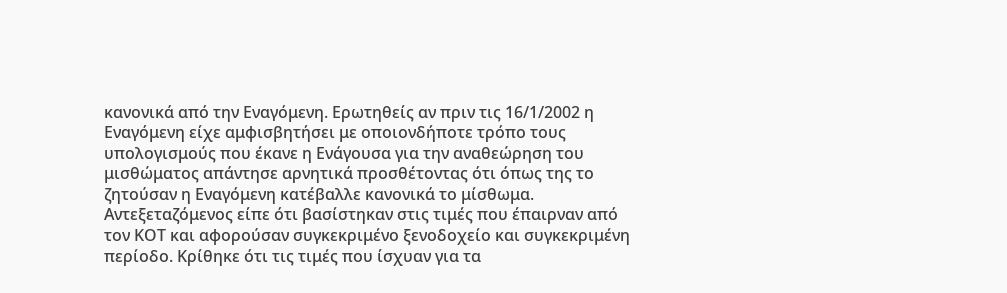κανονικά από την Εναγόμενη. Ερωτηθείς αν πριν τις 16/1/2002 η Εναγόμενη είχε αμφισβητήσει με οποιονδήποτε τρόπο τους υπολογισμούς που έκανε η Ενάγουσα για την αναθεώρηση του μισθώματος απάντησε αρνητικά προσθέτοντας ότι όπως της το ζητούσαν η Εναγόμενη κατέβαλλε κανονικά το μίσθωμα. Αντεξεταζόμενος είπε ότι βασίστηκαν στις τιμές που έπαιρναν από τον ΚΟΤ και αφορούσαν συγκεκριμένο ξενοδοχείο και συγκεκριμένη περίοδο. Κρίθηκε ότι τις τιμές που ίσχυαν για τα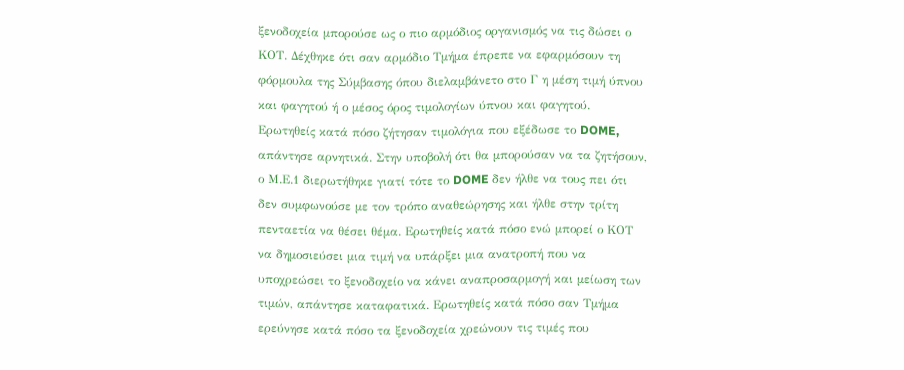ξενοδοχεία μπορούσε ως ο πιο αρμόδιος οργανισμός να τις δώσει ο ΚΟΤ. Δέχθηκε ότι σαν αρμόδιο Τμήμα έπρεπε να εφαρμόσουν τη φόρμουλα της Σύμβασης όπου διελαμβάνετο στο Γ η μέση τιμή ύπνου και φαγητού ή ο μέσος όρος τιμολογίων ύπνου και φαγητού. Ερωτηθείς κατά πόσο ζήτησαν τιμολόγια που εξέδωσε το DOME, απάντησε αρνητικά. Στην υποβολή ότι θα μπορούσαν να τα ζητήσουν, ο Μ.Ε.1 διερωτήθηκε γιατί τότε το DOME δεν ήλθε να τους πει ότι δεν συμφωνούσε με τον τρόπο αναθεώρησης και ήλθε στην τρίτη πενταετία να θέσει θέμα. Ερωτηθείς κατά πόσο ενώ μπορεί ο ΚΟΤ να δημοσιεύσει μια τιμή να υπάρξει μια ανατροπή που να υποχρεώσει το ξενοδοχείο να κάνει αναπροσαρμογή και μείωση των τιμών, απάντησε καταφατικά. Ερωτηθείς κατά πόσο σαν Τμήμα ερεύνησε κατά πόσο τα ξενοδοχεία χρεώνουν τις τιμές που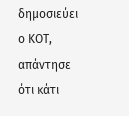δημοσιεύει ο ΚΟΤ, απάντησε ότι κάτι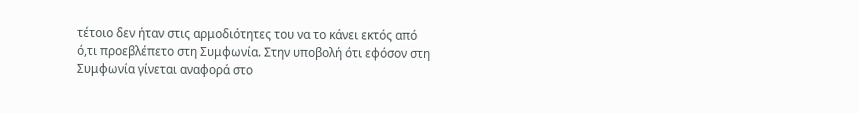τέτοιο δεν ήταν στις αρμοδιότητες του να το κάνει εκτός από ό,τι προεβλέπετο στη Συμφωνία. Στην υποβολή ότι εφόσον στη Συμφωνία γίνεται αναφορά στο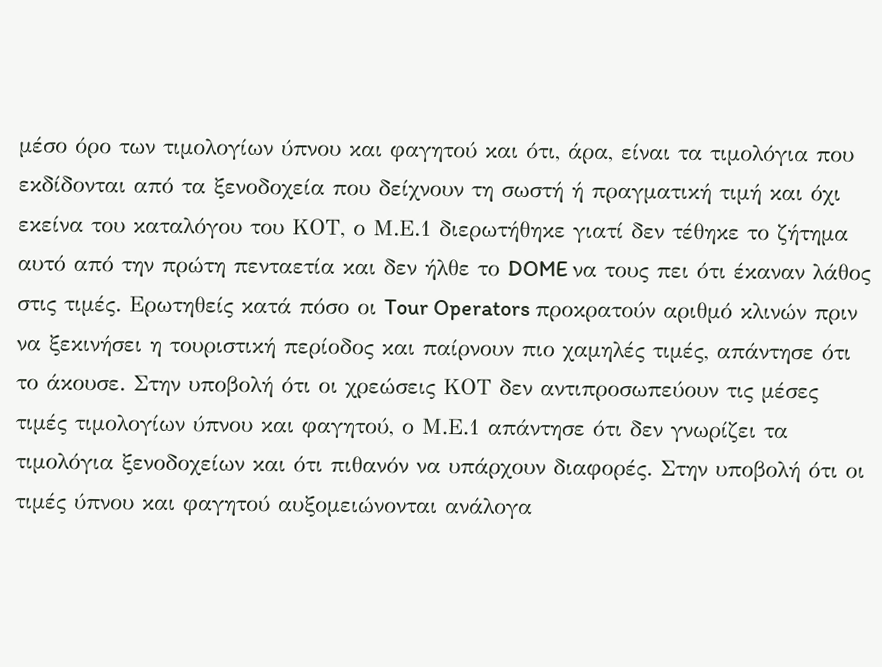μέσο όρο των τιμολογίων ύπνου και φαγητού και ότι, άρα, είναι τα τιμολόγια που εκδίδονται από τα ξενοδοχεία που δείχνουν τη σωστή ή πραγματική τιμή και όχι εκείνα του καταλόγου του ΚΟΤ, ο Μ.Ε.1 διερωτήθηκε γιατί δεν τέθηκε το ζήτημα αυτό από την πρώτη πενταετία και δεν ήλθε το DOME να τους πει ότι έκαναν λάθος στις τιμές. Ερωτηθείς κατά πόσο οι Tour Operators προκρατούν αριθμό κλινών πριν να ξεκινήσει η τουριστική περίοδος και παίρνουν πιο χαμηλές τιμές, απάντησε ότι το άκουσε. Στην υποβολή ότι οι χρεώσεις ΚΟΤ δεν αντιπροσωπεύουν τις μέσες τιμές τιμολογίων ύπνου και φαγητού, ο Μ.Ε.1 απάντησε ότι δεν γνωρίζει τα τιμολόγια ξενοδοχείων και ότι πιθανόν να υπάρχουν διαφορές. Στην υποβολή ότι οι τιμές ύπνου και φαγητού αυξομειώνονται ανάλογα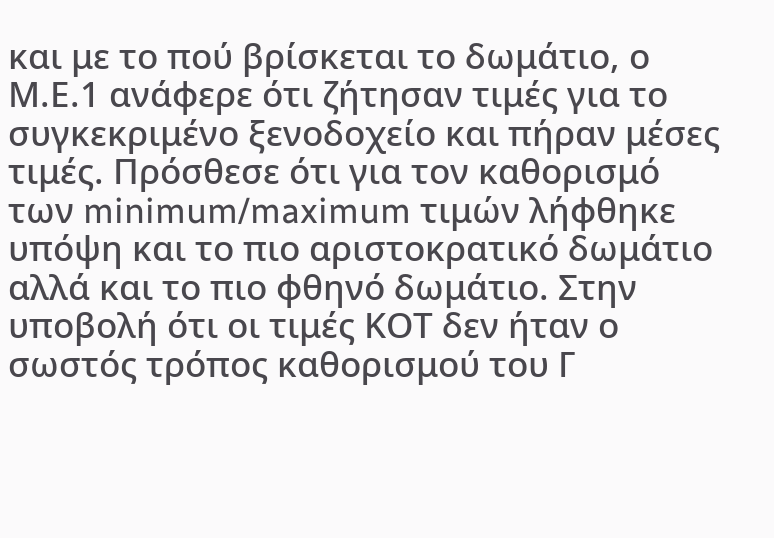και με το πού βρίσκεται το δωμάτιο, ο Μ.Ε.1 ανάφερε ότι ζήτησαν τιμές για το συγκεκριμένο ξενοδοχείο και πήραν μέσες τιμές. Πρόσθεσε ότι για τον καθορισμό των minimum/maximum τιμών λήφθηκε υπόψη και το πιο αριστοκρατικό δωμάτιο αλλά και το πιο φθηνό δωμάτιο. Στην υποβολή ότι οι τιμές ΚΟΤ δεν ήταν ο σωστός τρόπος καθορισμού του Γ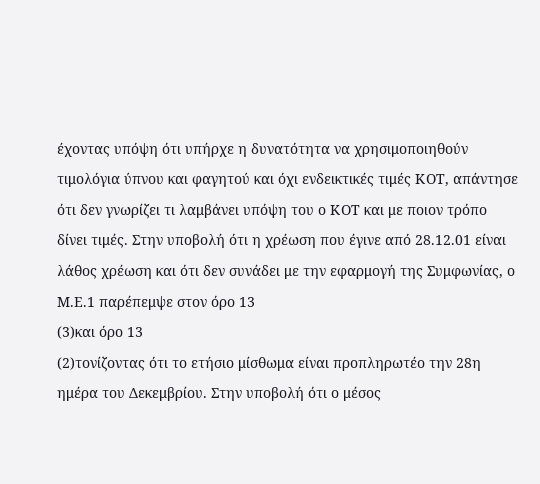έχοντας υπόψη ότι υπήρχε η δυνατότητα να χρησιμοποιηθούν τιμολόγια ύπνου και φαγητού και όχι ενδεικτικές τιμές ΚΟΤ, απάντησε ότι δεν γνωρίζει τι λαμβάνει υπόψη του ο ΚΟΤ και με ποιον τρόπο δίνει τιμές. Στην υποβολή ότι η χρέωση που έγινε από 28.12.01 είναι λάθος χρέωση και ότι δεν συνάδει με την εφαρμογή της Συμφωνίας, ο Μ.Ε.1 παρέπεμψε στον όρο 13
(3)και όρο 13
(2)τονίζοντας ότι το ετήσιο μίσθωμα είναι προπληρωτέο την 28η ημέρα του Δεκεμβρίου. Στην υποβολή ότι ο μέσος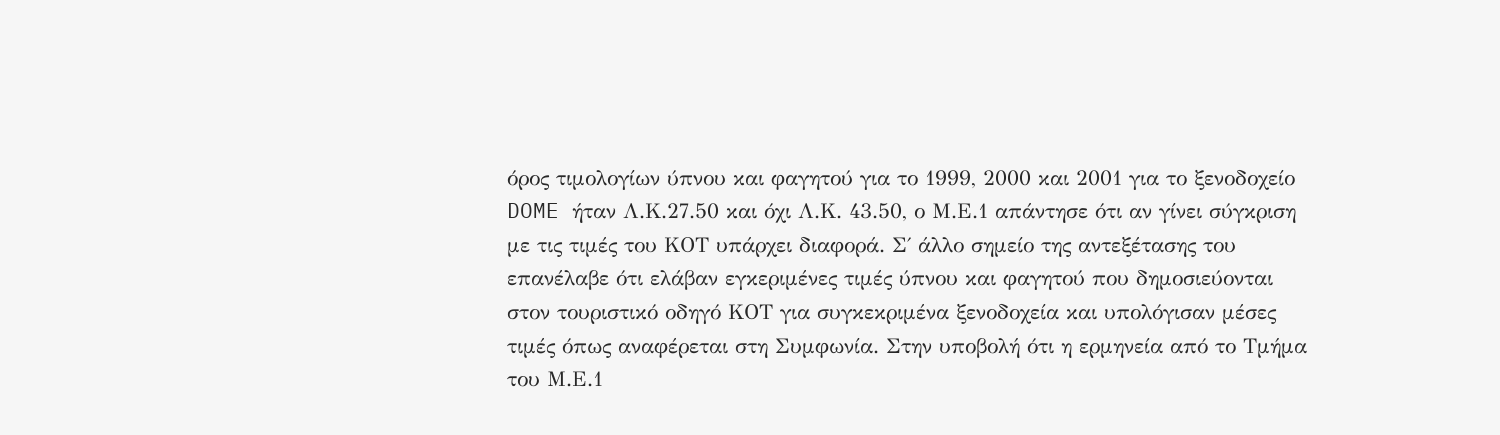όρος τιμολογίων ύπνου και φαγητού για το 1999, 2000 και 2001 για το ξενοδοχείο DOME ήταν Λ.Κ.27.50 και όχι Λ.Κ. 43.50, ο Μ.Ε.1 απάντησε ότι αν γίνει σύγκριση με τις τιμές του ΚΟΤ υπάρχει διαφορά. Σ΄ άλλο σημείο της αντεξέτασης του επανέλαβε ότι ελάβαν εγκεριμένες τιμές ύπνου και φαγητού που δημοσιεύονται στον τουριστικό οδηγό ΚΟΤ για συγκεκριμένα ξενοδοχεία και υπολόγισαν μέσες τιμές όπως αναφέρεται στη Συμφωνία. Στην υποβολή ότι η ερμηνεία από το Τμήμα του Μ.Ε.1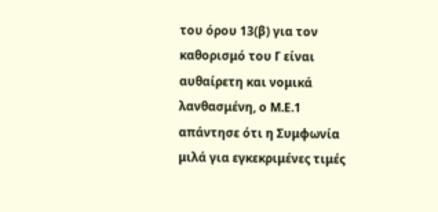του όρου 13(β) για τον καθορισμό του Γ είναι αυθαίρετη και νομικά λανθασμένη, ο Μ.Ε.1 απάντησε ότι η Συμφωνία μιλά για εγκεκριμένες τιμές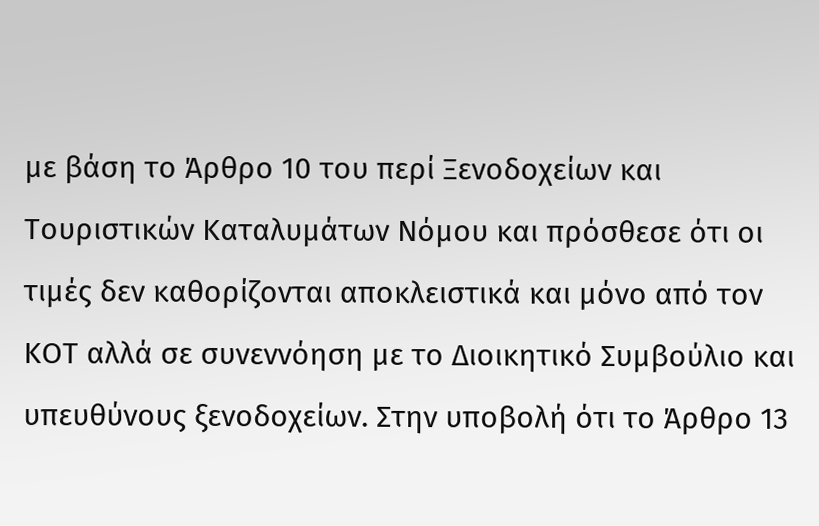με βάση το Άρθρο 10 του περί Ξενοδοχείων και Τουριστικών Καταλυμάτων Νόμου και πρόσθεσε ότι οι τιμές δεν καθορίζονται αποκλειστικά και μόνο από τον ΚΟΤ αλλά σε συνεννόηση με το Διοικητικό Συμβούλιο και υπευθύνους ξενοδοχείων. Στην υποβολή ότι το Άρθρο 13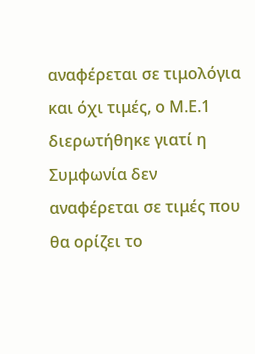αναφέρεται σε τιμολόγια και όχι τιμές, ο Μ.Ε.1 διερωτήθηκε γιατί η Συμφωνία δεν αναφέρεται σε τιμές που θα ορίζει το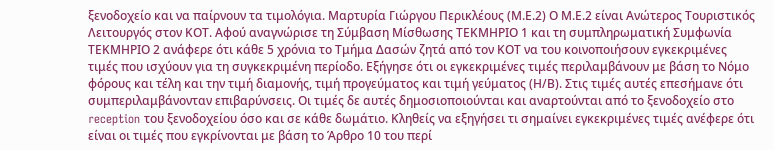ξενοδοχείο και να παίρνουν τα τιμολόγια. Μαρτυρία Γιώργου Περικλέους (Μ.Ε.2) Ο Μ.Ε.2 είναι Ανώτερος Τουριστικός Λειτουργός στον ΚΟΤ. Αφού αναγνώρισε τη Σύμβαση Μίσθωσης ΤΕΚΜΗΡΙΟ 1 και τη συμπληρωματική Συμφωνία ΤΕΚΜΗΡΙΟ 2 ανάφερε ότι κάθε 5 χρόνια το Τμήμα Δασών ζητά από τον ΚΟΤ να του κοινοποιήσουν εγκεκριμένες τιμές που ισχύουν για τη συγκεκριμένη περίοδο. Εξήγησε ότι οι εγκεκριμένες τιμές περιλαμβάνουν με βάση το Νόμο φόρους και τέλη και την τιμή διαμονής, τιμή προγεύματος και τιμή γεύματος (Η/Β). Στις τιμές αυτές επεσήμανε ότι συμπεριλαμβάνονταν επιβαρύνσεις. Οι τιμές δε αυτές δημοσιοποιούνται και αναρτούνται από το ξενοδοχείο στο reception του ξενοδοχείου όσο και σε κάθε δωμάτιο. Κληθείς να εξηγήσει τι σημαίνει εγκεκριμένες τιμές ανέφερε ότι είναι οι τιμές που εγκρίνονται με βάση το Άρθρο 10 του περί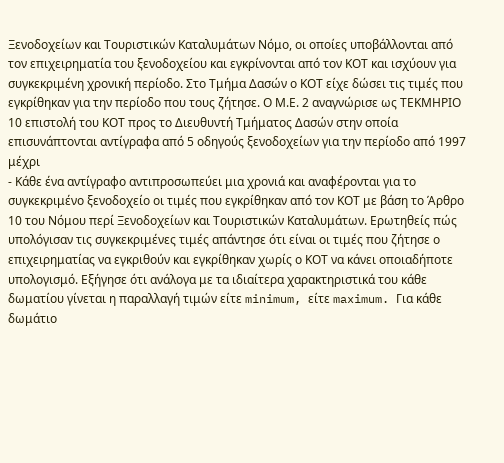Ξενοδοχείων και Τουριστικών Καταλυμάτων Νόμο, οι οποίες υποβάλλονται από τον επιχειρηματία του ξενοδοχείου και εγκρίνονται από τον ΚΟΤ και ισχύουν για συγκεκριμένη χρονική περίοδο. Στο Τμήμα Δασών ο ΚΟΤ είχε δώσει τις τιμές που εγκρίθηκαν για την περίοδο που τους ζήτησε. Ο Μ.Ε. 2 αναγνώρισε ως ΤΕΚΜΗΡΙΟ 10 επιστολή του ΚΟΤ προς το Διευθυντή Τμήματος Δασών στην οποία επισυνάπτονται αντίγραφα από 5 οδηγούς ξενοδοχείων για την περίοδο από 1997 μέχρι
- Κάθε ένα αντίγραφο αντιπροσωπεύει μια χρονιά και αναφέρονται για το συγκεκριμένο ξενοδοχείο οι τιμές που εγκρίθηκαν από τον ΚΟΤ με βάση το Άρθρο 10 του Νόμου περί Ξενοδοχείων και Τουριστικών Καταλυμάτων. Ερωτηθείς πώς υπολόγισαν τις συγκεκριμένες τιμές απάντησε ότι είναι οι τιμές που ζήτησε ο επιχειρηματίας να εγκριθούν και εγκρίθηκαν χωρίς ο ΚΟΤ να κάνει οποιαδήποτε υπολογισμό. Εξήγησε ότι ανάλογα με τα ιδιαίτερα χαρακτηριστικά του κάθε δωματίου γίνεται η παραλλαγή τιμών είτε minimum, είτε maximum. Για κάθε δωμάτιο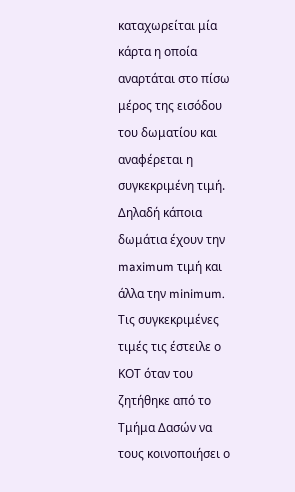καταχωρείται μία κάρτα η οποία αναρτάται στο πίσω μέρος της εισόδου του δωματίου και αναφέρεται η συγκεκριμένη τιμή. Δηλαδή κάποια δωμάτια έχουν την maximum τιμή και άλλα την minimum. Τις συγκεκριμένες τιμές τις έστειλε ο ΚΟΤ όταν του ζητήθηκε από το Τμήμα Δασών να τους κοινοποιήσει ο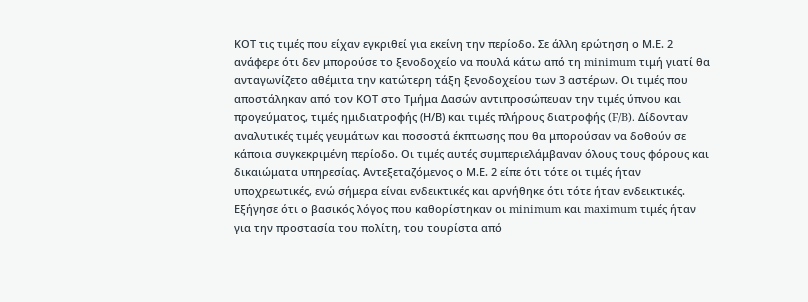ΚΟΤ τις τιμές που είχαν εγκριθεί για εκείνη την περίοδο. Σε άλλη ερώτηση ο Μ.Ε. 2 ανάφερε ότι δεν μπορούσε το ξενοδοχείο να πουλά κάτω από τη minimum τιμή γιατί θα ανταγωνίζετο αθέμιτα την κατώτερη τάξη ξενοδοχείου των 3 αστέρων. Οι τιμές που αποστάληκαν από τον ΚΟΤ στο Τμήμα Δασών αντιπροσώπευαν την τιμές ύπνου και προγεύματος, τιμές ημιδιατροφής (Η/Β) και τιμές πλήρους διατροφής (F/B). Δίδονταν αναλυτικές τιμές γευμάτωv και ποσοστά έκπτωσης που θα μπορούσαν να δοθούν σε κάποια συγκεκριμένη περίοδο. Οι τιμές αυτές συμπεριελάμβαναν όλους τους φόρους και δικαιώματα υπηρεσίας. Αντεξεταζόμενος ο Μ.Ε. 2 είπε ότι τότε οι τιμές ήταν υποχρεωτικές, ενώ σήμερα είναι ενδεικτικές και αρνήθηκε ότι τότε ήταν ενδεικτικές. Εξήγησε ότι ο βασικός λόγος που καθορίστηκαν οι minimum και maximum τιμές ήταν για την προστασία του πολίτη, του τουρίστα από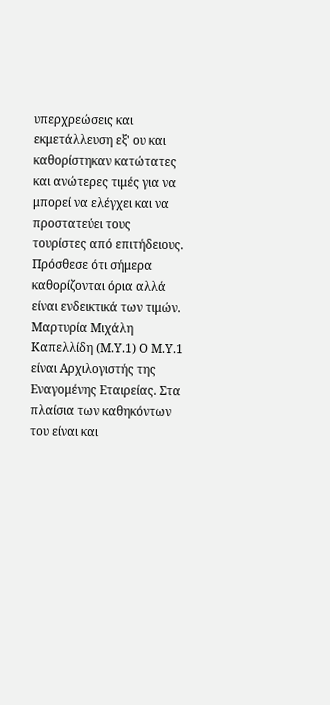υπερχρεώσεις και εκμετάλλευση εξ' ου και καθορίστηκαν κατώτατες και ανώτερες τιμές για να μπορεί να ελέγχει και να προστατεύει τους τουρίστες από επιτήδειους. Πρόσθεσε ότι σήμερα καθορίζονται όρια αλλά είναι ενδεικτικά των τιμών. Μαρτυρία Μιχάλη Καπελλίδη (Μ.Υ.1) Ο Μ.Υ.1 είναι Αρχιλογιστής της Εναγομένης Εταιρείας. Στα πλαίσια των καθηκόντων του είναι και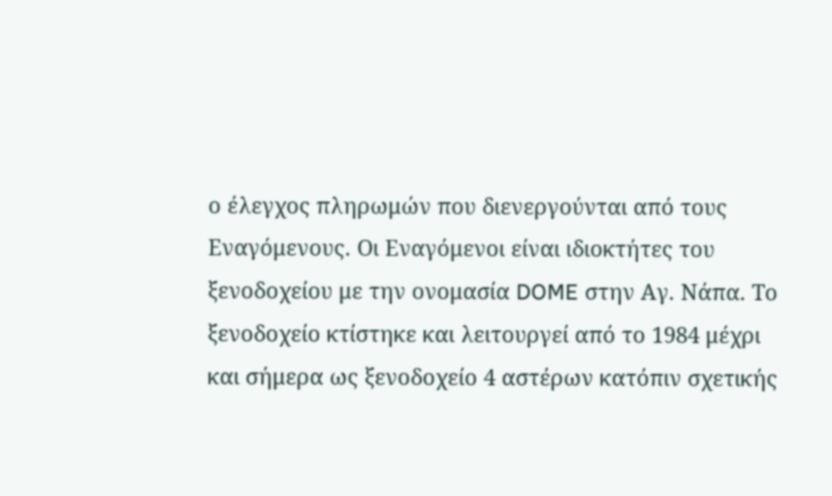ο έλεγχος πληρωμών που διενεργούνται από τους Εναγόμενους. Οι Εναγόμενοι είναι ιδιοκτήτες του ξενοδοχείου με την ονομασία DOME στην Αγ. Νάπα. Το ξενοδοχείο κτίστηκε και λειτουργεί από το 1984 μέχρι και σήμερα ως ξενοδοχείο 4 αστέρων κατόπιν σχετικής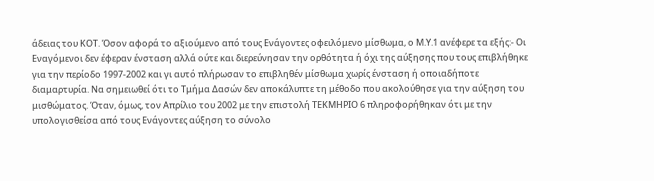άδειας του ΚΟΤ. Όσον αφορά το αξιούμενο από τους Ενάγοντες οφειλόμενο μίσθωμα, ο Μ.Υ.1 ανέφερε τα εξής:- Οι Εναγόμενοι δεν έφεραν ένσταση αλλά ούτε και διερεύνησαν την ορθότητα ή όχι της αύξησης που τους επιβλήθηκε για την περίοδο 1997-2002 και γι αυτό πλήρωσαν το επιβληθέν μίσθωμα χωρίς ένσταση ή οποιαδήποτε διαμαρτυρία. Να σημειωθεί ότι το Τμήμα Δασών δεν αποκάλυπτε τη μέθοδο που ακολούθησε για την αύξηση του μισθώματος. Όταν, όμως, τον Απρίλιο του 2002 με την επιστολή ΤΕΚΜΗΡΙΟ 6 πληροφορήθηκαν ότι με την υπολογισθείσα από τους Ενάγοντες αύξηση το σύνολο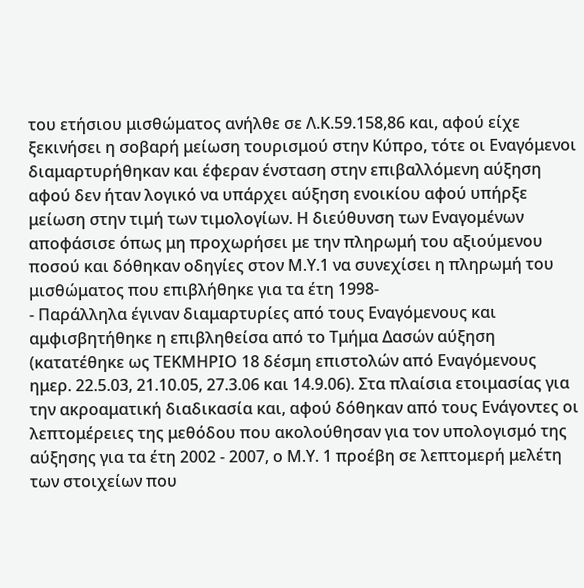του ετήσιου μισθώματος ανήλθε σε Λ.Κ.59.158,86 και, αφού είχε ξεκινήσει η σοβαρή μείωση τουρισμού στην Κύπρο, τότε οι Εναγόμενοι διαμαρτυρήθηκαν και έφεραν ένσταση στην επιβαλλόμενη αύξηση αφού δεν ήταν λογικό να υπάρχει αύξηση ενοικίου αφού υπήρξε μείωση στην τιμή των τιμολογίων. Η διεύθυνση των Εναγομένων αποφάσισε όπως μη προχωρήσει με την πληρωμή του αξιούμενου ποσού και δόθηκαν οδηγίες στον Μ.Υ.1 να συνεχίσει η πληρωμή του μισθώματος που επιβλήθηκε για τα έτη 1998-
- Παράλληλα έγιναν διαμαρτυρίες από τους Εναγόμενους και αμφισβητήθηκε η επιβληθείσα από το Τμήμα Δασών αύξηση (κατατέθηκε ως ΤΕΚΜΗΡΙΟ 18 δέσμη επιστολών από Εναγόμενους ημερ. 22.5.03, 21.10.05, 27.3.06 και 14.9.06). Στα πλαίσια ετοιμασίας για την ακροαματική διαδικασία και, αφού δόθηκαν από τους Ενάγοντες οι λεπτομέρειες της μεθόδου που ακολούθησαν για τον υπολογισμό της αύξησης για τα έτη 2002 - 2007, ο Μ.Υ. 1 προέβη σε λεπτομερή μελέτη των στοιχείων που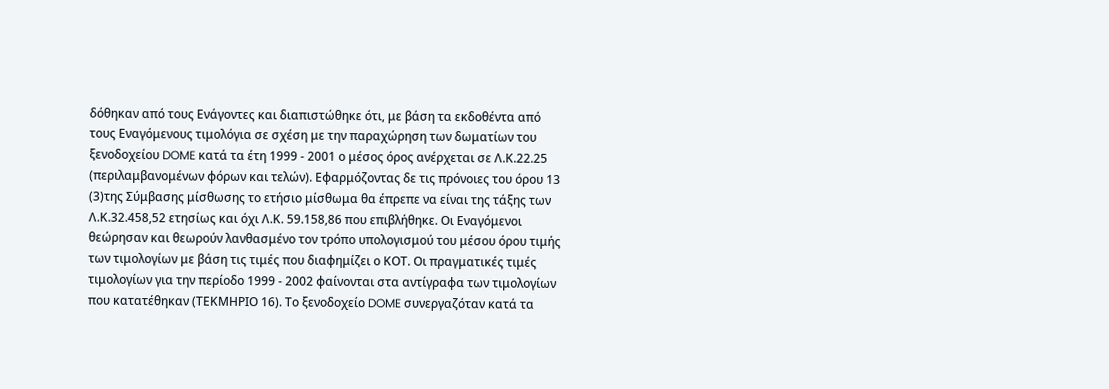δόθηκαν από τους Ενάγοντες και διαπιστώθηκε ότι, με βάση τα εκδοθέντα από τους Εναγόμενους τιμολόγια σε σχέση με την παραχώρηση των δωματίων του ξενοδοχείου DOME κατά τα έτη 1999 - 2001 ο μέσος όρος ανέρχεται σε Λ.Κ.22.25 (περιλαμβανομένων φόρων και τελών). Εφαρμόζοντας δε τις πρόνοιες του όρου 13
(3)της Σύμβασης μίσθωσης το ετήσιο μίσθωμα θα έπρεπε να είναι της τάξης των Λ.Κ.32.458,52 ετησίως και όχι Λ.Κ. 59.158,86 που επιβλήθηκε. Οι Εναγόμενοι θεώρησαν και θεωρούν λανθασμένο τον τρόπο υπολογισμού του μέσου όρου τιμής των τιμολογίων με βάση τις τιμές που διαφημίζει ο ΚΟΤ. Οι πραγματικές τιμές τιμολογίων για την περίοδο 1999 - 2002 φαίνονται στα αντίγραφα των τιμολογίων που κατατέθηκαν (ΤΕΚΜΗΡΙΟ 16). Το ξενοδοχείο DOME συνεργαζόταν κατά τα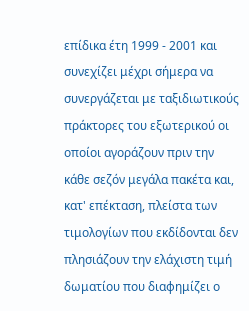επίδικα έτη 1999 - 2001 και συνεχίζει μέχρι σήμερα να συνεργάζεται με ταξιδιωτικούς πράκτορες του εξωτερικού οι οποίοι αγοράζουν πριν την κάθε σεζόν μεγάλα πακέτα και, κατ' επέκταση, πλείστα των τιμολογίων που εκδίδονται δεν πλησιάζουν την ελάχιστη τιμή δωματίου που διαφημίζει ο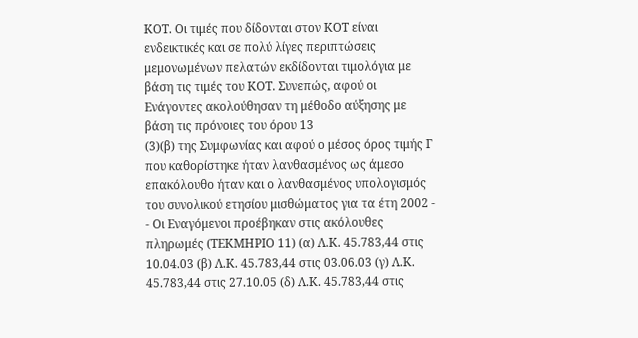ΚΟΤ. Οι τιμές που δίδονται στον ΚΟΤ είναι ενδεικτικές και σε πολύ λίγες περιπτώσεις μεμονωμένων πελατών εκδίδονται τιμολόγια με βάση τις τιμές του ΚΟΤ. Συνεπώς, αφού οι Ενάγοντες ακολούθησαν τη μέθοδο αύξησης με βάση τις πρόνοιες του όρου 13
(3)(β) της Συμφωνίας και αφού ο μέσος όρος τιμής Γ που καθορίστηκε ήταν λανθασμένος ως άμεσο επακόλουθο ήταν και ο λανθασμένος υπολογισμός του συνολικού ετησίου μισθώματος για τα έτη 2002 -
- Οι Εναγόμενοι προέβηκαν στις ακόλουθες πληρωμές (ΤΕΚΜΗΡΙΟ 11) (α) Λ.Κ. 45.783,44 στις 10.04.03 (β) Λ.Κ. 45.783,44 στις 03.06.03 (γ) Λ.Κ. 45.783,44 στις 27.10.05 (δ) Λ.Κ. 45.783,44 στις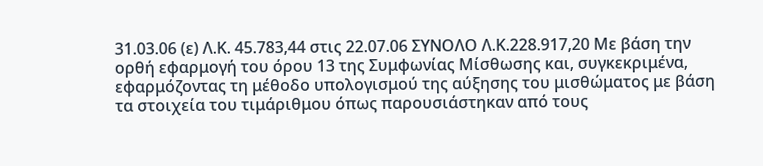31.03.06 (ε) Λ.Κ. 45.783,44 στις 22.07.06 ΣΥΝΟΛΟ Λ.Κ.228.917,20 Με βάση την ορθή εφαρμογή του όρου 13 της Συμφωνίας Μίσθωσης και, συγκεκριμένα, εφαρμόζοντας τη μέθοδο υπολογισμού της αύξησης του μισθώματος με βάση τα στοιχεία του τιμάριθμου όπως παρουσιάστηκαν από τους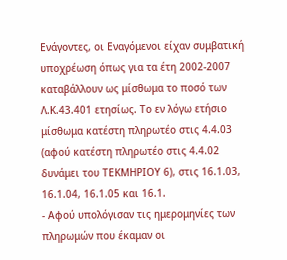Ενάγοντες, οι Εναγόμενοι είχαν συμβατική υποχρέωση όπως για τα έτη 2002-2007 καταβάλλουν ως μίσθωμα το ποσό των Λ.Κ.43.401 ετησίως. Το εν λόγω ετήσιο μίσθωμα κατέστη πληρωτέο στις 4.4.03 (αφού κατέστη πληρωτέο στις 4.4.02 δυνάμει του ΤΕΚΜΗΡΙΟΥ 6), στις 16.1.03, 16.1.04, 16.1.05 και 16.1.
- Αφού υπολόγισαν τις ημερομηνίες των πληρωμών που έκαμαν οι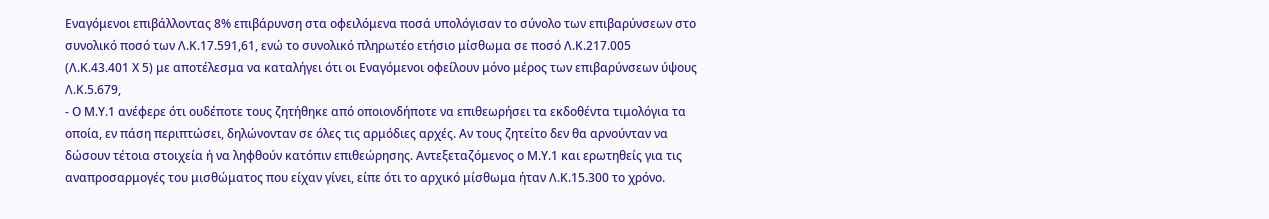Εναγόμενοι επιβάλλοντας 8% επιβάρυνση στα οφειλόμενα ποσά υπολόγισαν το σύνολο των επιβαρύνσεων στο συνολικό ποσό των Λ.Κ.17.591,61, ενώ το συνολικό πληρωτέο ετήσιο μίσθωμα σε ποσό Λ.Κ.217.005 (Λ.Κ.43.401 Χ 5) με αποτέλεσμα να καταλήγει ότι οι Εναγόμενοι οφείλουν μόνο μέρος των επιβαρύνσεων ύψους Λ.Κ.5.679,
- Ο Μ.Υ.1 ανέφερε ότι ουδέποτε τους ζητήθηκε από οποιονδήποτε να επιθεωρήσει τα εκδοθέντα τιμολόγια τα οποία, εν πάση περιπτώσει, δηλώνονταν σε όλες τις αρμόδιες αρχές. Αν τους ζητείτο δεν θα αρνούνταν να δώσουν τέτοια στοιχεία ή να ληφθούν κατόπιν επιθεώρησης. Αντεξεταζόμενος ο Μ.Υ.1 και ερωτηθείς για τις αναπροσαρμογές του μισθώματος που είχαν γίνει, είπε ότι το αρχικό μίσθωμα ήταν Λ.Κ.15.300 το χρόνο.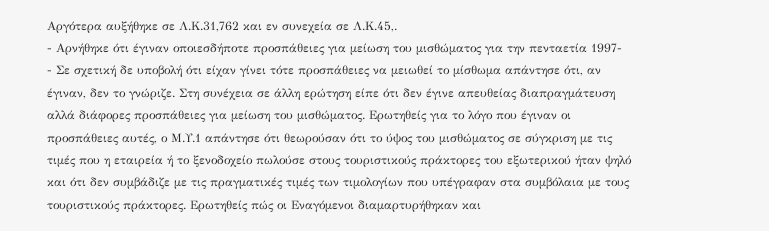Αργότερα αυξήθηκε σε Λ.Κ.31,762 και εν συνεχεία σε Λ.Κ.45,.
- Αρνήθηκε ότι έγιναν οποιεσδήποτε προσπάθειες για μείωση του μισθώματος για την πενταετία 1997-
- Σε σχετική δε υποβολή ότι είχαν γίνει τότε προσπάθειες να μειωθεί το μίσθωμα απάντησε ότι, αν έγιναν, δεν το γνώριζε. Στη συνέχεια σε άλλη ερώτηση είπε ότι δεν έγινε απευθείας διαπραγμάτευση αλλά διάφορες προσπάθειες για μείωση του μισθώματος. Ερωτηθείς για το λόγο που έγιναν οι προσπάθειες αυτές, ο Μ.Υ.1 απάντησε ότι θεωρούσαν ότι το ύψος του μισθώματος σε σύγκριση με τις τιμές που η εταιρεία ή το ξενοδοχείο πωλούσε στους τουριστικούς πράκτορες του εξωτερικού ήταν ψηλό και ότι δεν συμβάδιζε με τις πραγματικές τιμές των τιμολογίων που υπέγραφαν στα συμβόλαια με τους τουριστικούς πράκτορες. Ερωτηθείς πώς οι Εναγόμενοι διαμαρτυρήθηκαν και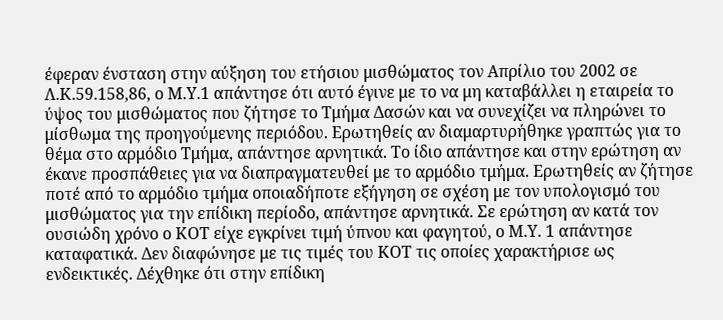έφεραν ένσταση στην αύξηση του ετήσιου μισθώματος τον Απρίλιο του 2002 σε Λ.Κ.59.158,86, ο Μ.Υ.1 απάντησε ότι αυτό έγινε με το να μη καταβάλλει η εταιρεία το ύψος του μισθώματος που ζήτησε το Τμήμα Δασών και να συνεχίζει να πληρώνει το μίσθωμα της προηγούμενης περιόδου. Ερωτηθείς αν διαμαρτυρήθηκε γραπτώς για το θέμα στο αρμόδιο Τμήμα, απάντησε αρνητικά. Το ίδιο απάντησε και στην ερώτηση αν έκανε προσπάθειες για να διαπραγματευθεί με το αρμόδιο τμήμα. Ερωτηθείς αν ζήτησε ποτέ από το αρμόδιο τμήμα οποιαδήποτε εξήγηση σε σχέση με τον υπολογισμό του μισθώματος για την επίδικη περίοδο, απάντησε αρνητικά. Σε ερώτηση αν κατά τον ουσιώδη χρόνο ο ΚΟΤ είχε εγκρίνει τιμή ύπνου και φαγητού, ο Μ.Υ. 1 απάντησε καταφατικά. Δεν διαφώνησε με τις τιμές του ΚΟΤ τις οποίες χαρακτήρισε ως ενδεικτικές. Δέχθηκε ότι στην επίδικη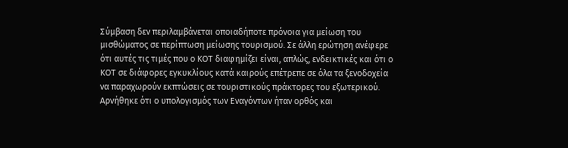Σύμβαση δεν περιλαμβάνεται οποιαδήποτε πρόνοια για μείωση του μισθώματος σε περίπτωση μείωσης τουρισμού. Σε άλλη ερώτηση ανέφερε ότι αυτές τις τιμές που ο ΚΟΤ διαφημίζει είναι, απλώς, ενδεικτικές και ότι ο ΚΟΤ σε διάφορες εγκυκλίους κατά καιρούς επέτρεπε σε όλα τα ξενοδοχεία να παραχωρούν εκπτώσεις σε τουριστικούς πράκτορες του εξωτερικού. Αρνήθηκε ότι ο υπολογισμός των Εναγόντων ήταν ορθός και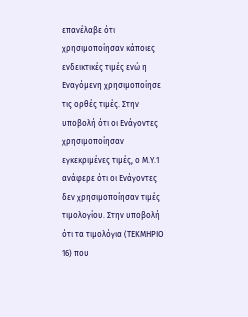επανέλαβε ότι χρησιμοποίησαν κάποιες ενδεικτικές τιμές ενώ η Εναγόμενη χρησιμοποίησε τις ορθές τιμές. Στην υποβολή ότι οι Ενάγοντες χρησιμοποίησαν εγκεκριμένες τιμές, ο Μ.Υ.1 ανάφερε ότι οι Ενάγοντες δεν χρησιμοποίησαν τιμές τιμολογίου. Στην υποβολή ότι τα τιμολόγια (ΤΕΚΜΗΡΙΟ 16) που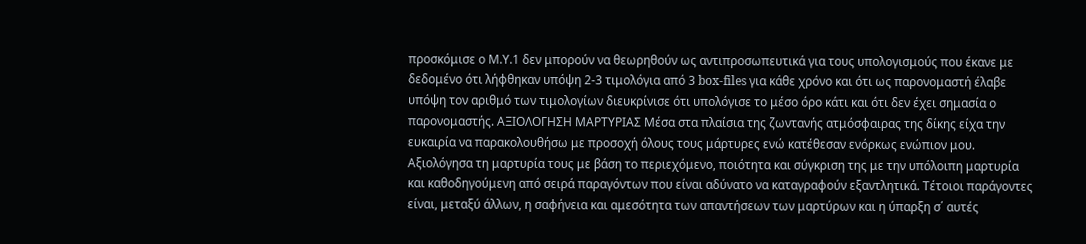προσκόμισε ο Μ.Υ.1 δεν μπορούν να θεωρηθούν ως αντιπροσωπευτικά για τους υπολογισμούς που έκανε με δεδομένο ότι λήφθηκαν υπόψη 2-3 τιμολόγια από 3 box-files για κάθε χρόνο και ότι ως παρονομαστή έλαβε υπόψη τον αριθμό των τιμολογίων διευκρίνισε ότι υπολόγισε το μέσο όρο κάτι και ότι δεν έχει σημασία ο παρονομαστής. ΑΞΙΟΛΟΓΗΣΗ ΜΑΡΤΥΡΙΑΣ Μέσα στα πλαίσια της ζωντανής ατμόσφαιρας της δίκης είχα την ευκαιρία να παρακολουθήσω με προσοχή όλους τους μάρτυρες ενώ κατέθεσαν ενόρκως ενώπιον μου. Αξιολόγησα τη μαρτυρία τους με βάση το περιεχόμενο, ποιότητα και σύγκριση της με την υπόλοιπη μαρτυρία και καθοδηγούμενη από σειρά παραγόντων που είναι αδύνατο να καταγραφούν εξαντλητικά. Τέτοιοι παράγοντες είναι, μεταξύ άλλων, η σαφήνεια και αμεσότητα των απαντήσεων των μαρτύρων και η ύπαρξη σ΄ αυτές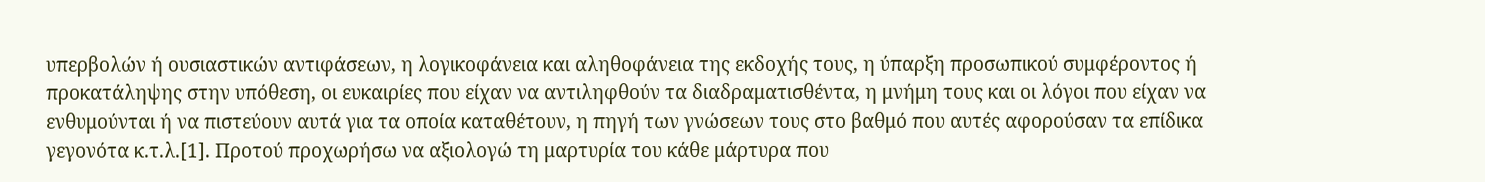υπερβολών ή ουσιαστικών αντιφάσεων, η λογικοφάνεια και αληθοφάνεια της εκδοχής τους, η ύπαρξη προσωπικού συμφέροντος ή προκατάληψης στην υπόθεση, οι ευκαιρίες που είχαν να αντιληφθούν τα διαδραματισθέντα, η μνήμη τους και οι λόγοι που είχαν να ενθυμούνται ή να πιστεύουν αυτά για τα οποία καταθέτουν, η πηγή των γνώσεων τους στο βαθμό που αυτές αφορούσαν τα επίδικα γεγονότα κ.τ.λ.[1]. Προτού προχωρήσω να αξιολογώ τη μαρτυρία του κάθε μάρτυρα που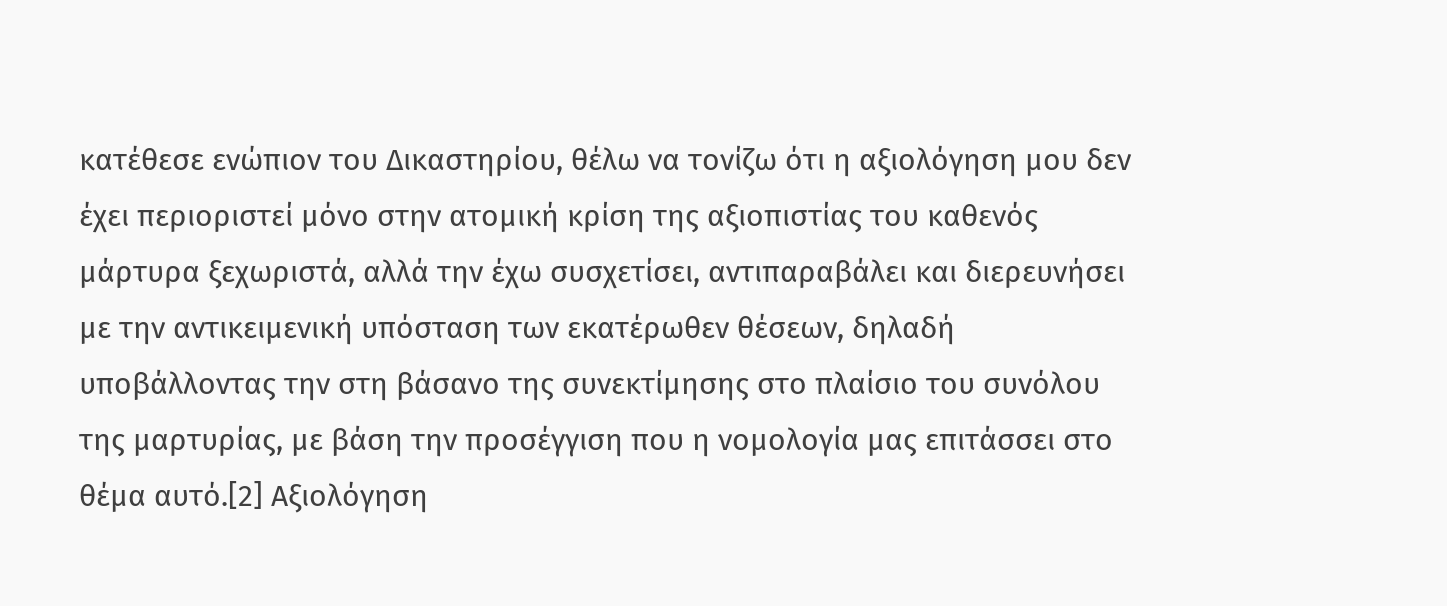κατέθεσε ενώπιον του Δικαστηρίου, θέλω να τονίζω ότι η αξιολόγηση μου δεν έχει περιοριστεί μόνο στην ατομική κρίση της αξιοπιστίας του καθενός μάρτυρα ξεχωριστά, αλλά την έχω συσχετίσει, αντιπαραβάλει και διερευνήσει με την αντικειμενική υπόσταση των εκατέρωθεν θέσεων, δηλαδή υποβάλλοντας την στη βάσανο της συνεκτίμησης στο πλαίσιο του συνόλου της μαρτυρίας, με βάση την προσέγγιση που η νομολογία μας επιτάσσει στο θέμα αυτό.[2] Αξιολόγηση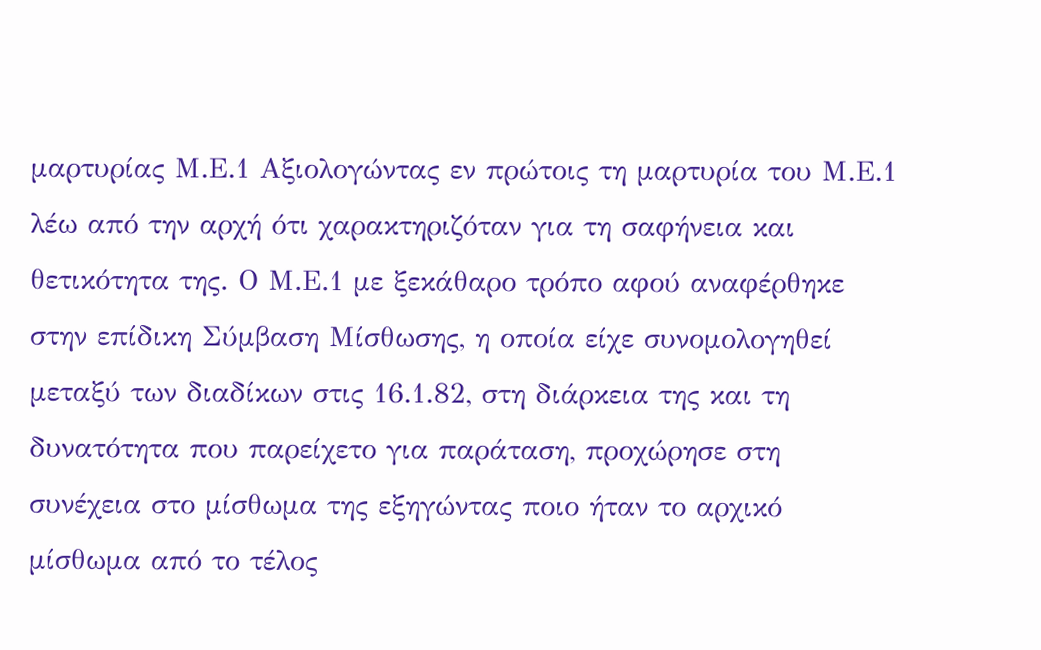μαρτυρίας Μ.Ε.1 Αξιολογώντας εν πρώτοις τη μαρτυρία του Μ.Ε.1 λέω από την αρχή ότι χαρακτηριζόταν για τη σαφήνεια και θετικότητα της. Ο Μ.Ε.1 με ξεκάθαρο τρόπο αφού αναφέρθηκε στην επίδικη Σύμβαση Μίσθωσης, η οποία είχε συνομολογηθεί μεταξύ των διαδίκων στις 16.1.82, στη διάρκεια της και τη δυνατότητα που παρείχετο για παράταση, προχώρησε στη συνέχεια στο μίσθωμα της εξηγώντας ποιο ήταν το αρχικό μίσθωμα από το τέλος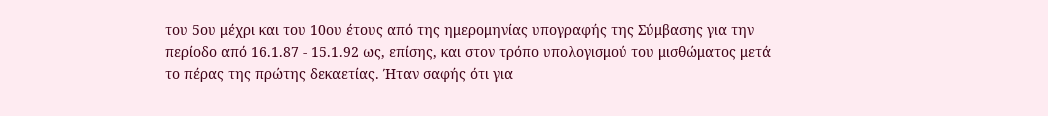του 5ου μέχρι και του 10ου έτους από της ημερομηνίας υπογραφής της Σύμβασης για την περίοδο από 16.1.87 - 15.1.92 ως, επίσης, και στον τρόπο υπολογισμού του μισθώματος μετά το πέρας της πρώτης δεκαετίας. Ήταν σαφής ότι για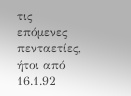τις επόμενες πενταετίες, ήτοι από 16.1.92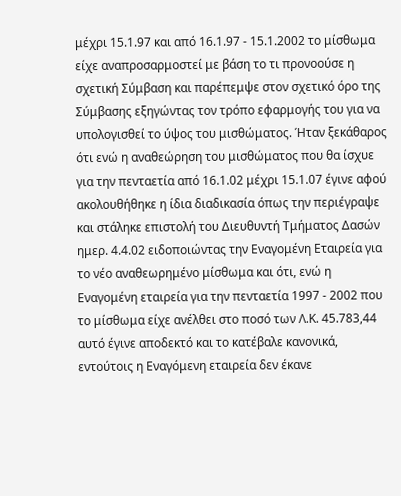μέχρι 15.1.97 και από 16.1.97 - 15.1.2002 το μίσθωμα είχε αναπροσαρμοστεί με βάση το τι προνοούσε η σχετική Σύμβαση και παρέπεμψε στον σχετικό όρο της Σύμβασης εξηγώντας τον τρόπο εφαρμογής του για να υπολογισθεί το ύψος του μισθώματος. Ήταν ξεκάθαρος ότι ενώ η αναθεώρηση του μισθώματος που θα ίσχυε για την πενταετία από 16.1.02 μέχρι 15.1.07 έγινε αφού ακολουθήθηκε η ίδια διαδικασία όπως την περιέγραψε και στάληκε επιστολή του Διευθυντή Τμήματος Δασών ημερ. 4.4.02 ειδοποιώντας την Εναγομένη Εταιρεία για το νέο αναθεωρημένο μίσθωμα και ότι, ενώ η Εναγομένη εταιρεία για την πενταετία 1997 - 2002 που το μίσθωμα είχε ανέλθει στο ποσό των Λ.Κ. 45.783,44 αυτό έγινε αποδεκτό και το κατέβαλε κανονικά, εντούτοις η Εναγόμενη εταιρεία δεν έκανε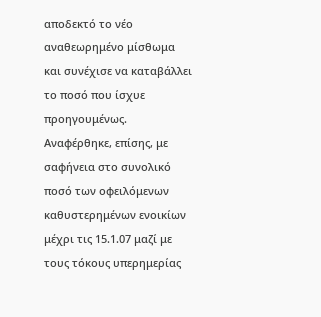αποδεκτό το νέο αναθεωρημένο μίσθωμα και συνέχισε να καταβάλλει το ποσό που ίσχυε προηγουμένως. Αναφέρθηκε, επίσης, με σαφήνεια στο συνολικό ποσό των οφειλόμενων καθυστερημένων ενοικίων μέχρι τις 15.1.07 μαζί με τους τόκους υπερημερίας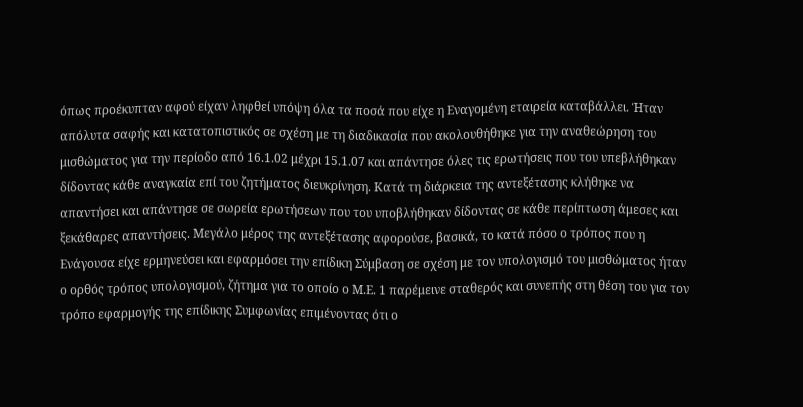όπως προέκυπταν αφού είχαν ληφθεί υπόψη όλα τα ποσά που είχε η Εναγομένη εταιρεία καταβάλλει. Ήταν απόλυτα σαφής και κατατοπιστικός σε σχέση με τη διαδικασία που ακολουθήθηκε για την αναθεώρηση του μισθώματος για την περίοδο από 16.1.02 μέχρι 15.1.07 και απάντησε όλες τις ερωτήσεις που του υπεβλήθηκαν δίδοντας κάθε αναγκαία επί του ζητήματος διευκρίνηση. Κατά τη διάρκεια της αντεξέτασης κλήθηκε να απαντήσει και απάντησε σε σωρεία ερωτήσεων που του υποβλήθηκαν δίδοντας σε κάθε περίπτωση άμεσες και ξεκάθαρες απαντήσεις. Μεγάλο μέρος της αντεξέτασης αφορούσε, βασικά, το κατά πόσο ο τρόπος που η Ενάγουσα είχε ερμηνεύσει και εφαρμόσει την επίδικη Σύμβαση σε σχέση με τον υπολογισμό του μισθώματος ήταν ο ορθός τρόπος υπολογισμού, ζήτημα για το οποίο ο Μ.Ε. 1 παρέμεινε σταθερός και συνεπής στη θέση του για τον τρόπο εφαρμογής της επίδικης Συμφωνίας επιμένοντας ότι ο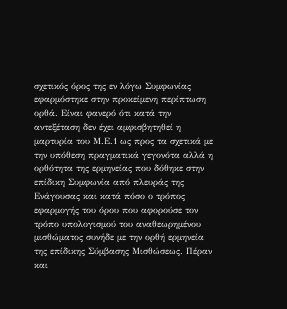σχετικός όρος της εν λόγω Συμφωνίας εφαρμόστηκε στην προκείμενη περίπτωση ορθά. Είναι φανερό ότι κατά την αντεξέταση δεν έχει αμφισβητηθεί η μαρτυρία του Μ.Ε.1 ως προς τα σχετικά με την υπόθεση πραγματικά γεγονότα αλλά η ορθότητα της ερμηνείας που δόθηκε στην επίδικη Συμφωνία από πλευράς της Ενάγουσας και κατά πόσο ο τρόπος εφαρμογής του όρου που αφορούσε τον τρόπο υπολογισμού του αναθεωρημένου μισθώματος συνήδε με την ορθή ερμηνεία της επίδικης Σύμβασης Μισθώσεως. Πέραν και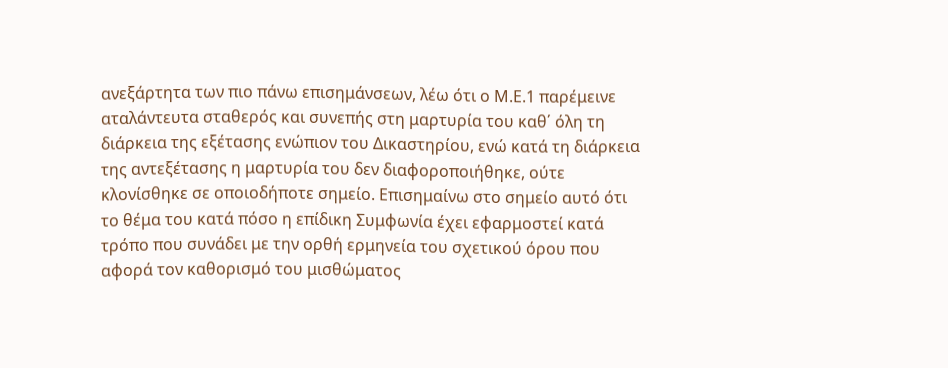ανεξάρτητα των πιο πάνω επισημάνσεων, λέω ότι ο Μ.Ε.1 παρέμεινε αταλάντευτα σταθερός και συνεπής στη μαρτυρία του καθ΄ όλη τη διάρκεια της εξέτασης ενώπιον του Δικαστηρίου, ενώ κατά τη διάρκεια της αντεξέτασης η μαρτυρία του δεν διαφοροποιήθηκε, ούτε κλονίσθηκε σε οποιοδήποτε σημείο. Επισημαίνω στο σημείο αυτό ότι το θέμα του κατά πόσο η επίδικη Συμφωνία έχει εφαρμοστεί κατά τρόπο που συνάδει με την ορθή ερμηνεία του σχετικού όρου που αφορά τον καθορισμό του μισθώματος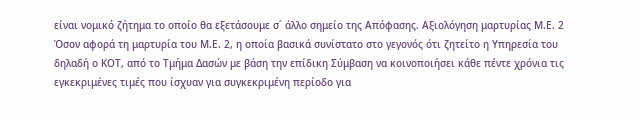είναι νομικό ζήτημα το οποίο θα εξετάσουμε σ΄ άλλο σημείο της Απόφασης. Αξιολόγηση μαρτυρίας Μ.Ε. 2 Όσον αφορά τη μαρτυρία του Μ.Ε. 2, η οποία βασικά συνίστατο στο γεγονός ότι ζητείτο η Υπηρεσία του δηλαδή ο ΚΟΤ, από το Τμήμα Δασών με βάση την επίδικη Σύμβαση να κοινοποιήσει κάθε πέντε χρόνια τις εγκεκριμένες τιμές που ίσχυαν για συγκεκριμένη περίοδο για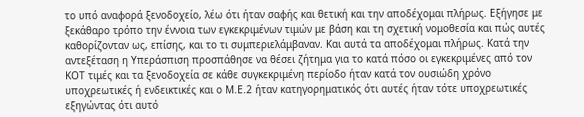το υπό αναφορά ξενοδοχείο, λέω ότι ήταν σαφής και θετική και την αποδέχομαι πλήρως. Εξήγησε με ξεκάθαρο τρόπο την έννοια των εγκεκριμένων τιμών με βάση και τη σχετική νομοθεσία και πώς αυτές καθορίζονταν ως, επίσης, και το τι συμπεριελάμβαναν. Και αυτά τα αποδέχομαι πλήρως. Κατά την αντεξέταση η Υπεράσπιση προσπάθησε να θέσει ζήτημα για το κατά πόσο οι εγκεκριμένες από τον ΚΟΤ τιμές και τα ξενοδοχεία σε κάθε συγκεκριμένη περίοδο ήταν κατά τον ουσιώδη χρόνο υποχρεωτικές ή ενδεικτικές και ο Μ.Ε.2 ήταν κατηγορηματικός ότι αυτές ήταν τότε υποχρεωτικές εξηγώντας ότι αυτό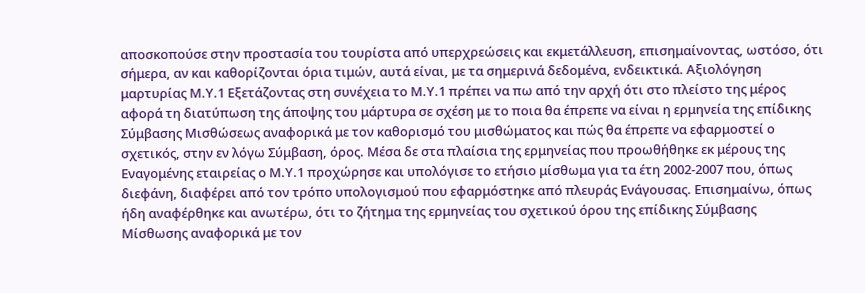αποσκοπούσε στην προστασία του τουρίστα από υπερχρεώσεις και εκμετάλλευση, επισημαίνοντας, ωστόσο, ότι σήμερα, αν και καθορίζονται όρια τιμών, αυτά είναι, με τα σημερινά δεδομένα, ενδεικτικά. Αξιολόγηση μαρτυρίας Μ.Υ.1 Εξετάζοντας στη συνέχεια το Μ.Υ.1 πρέπει να πω από την αρχή ότι στο πλείστο της μέρος αφορά τη διατύπωση της άποψης του μάρτυρα σε σχέση με το ποια θα έπρεπε να είναι η ερμηνεία της επίδικης Σύμβασης Μισθώσεως αναφορικά με τον καθορισμό του μισθώματος και πώς θα έπρεπε να εφαρμοστεί ο σχετικός, στην εν λόγω Σύμβαση, όρος. Μέσα δε στα πλαίσια της ερμηνείας που προωθήθηκε εκ μέρους της Εναγομένης εταιρείας ο Μ.Υ.1 προχώρησε και υπολόγισε το ετήσιο μίσθωμα για τα έτη 2002-2007 που, όπως διεφάνη, διαφέρει από τον τρόπο υπολογισμού που εφαρμόστηκε από πλευράς Ενάγουσας. Επισημαίνω, όπως ήδη αναφέρθηκε και ανωτέρω, ότι το ζήτημα της ερμηνείας του σχετικού όρου της επίδικης Σύμβασης Μίσθωσης αναφορικά με τον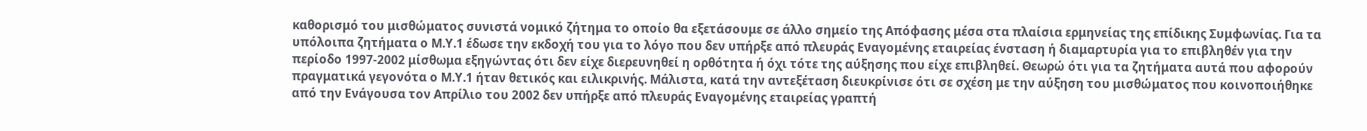καθορισμό του μισθώματος συνιστά νομικό ζήτημα το οποίο θα εξετάσουμε σε άλλο σημείο της Απόφασης μέσα στα πλαίσια ερμηνείας της επίδικης Συμφωνίας. Για τα υπόλοιπα ζητήματα ο Μ.Υ.1 έδωσε την εκδοχή του για το λόγο που δεν υπήρξε από πλευράς Εναγομένης εταιρείας ένσταση ή διαμαρτυρία για το επιβληθέν για την περίοδο 1997-2002 μίσθωμα εξηγώντας ότι δεν είχε διερευνηθεί η ορθότητα ή όχι τότε της αύξησης που είχε επιβληθεί. Θεωρώ ότι για τα ζητήματα αυτά που αφορούν πραγματικά γεγονότα ο Μ.Υ.1 ήταν θετικός και ειλικρινής. Μάλιστα, κατά την αντεξέταση διευκρίνισε ότι σε σχέση με την αύξηση του μισθώματος που κοινοποιήθηκε από την Ενάγουσα τον Απρίλιο του 2002 δεν υπήρξε από πλευράς Εναγομένης εταιρείας γραπτή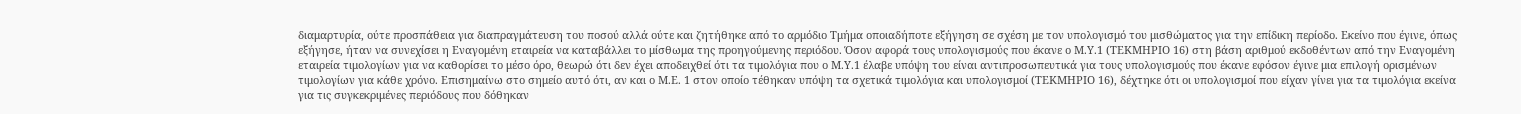διαμαρτυρία, ούτε προσπάθεια για διαπραγμάτευση του ποσού αλλά ούτε και ζητήθηκε από το αρμόδιο Τμήμα οποιαδήποτε εξήγηση σε σχέση με τον υπολογισμό του μισθώματος για την επίδικη περίοδο. Εκείνο που έγινε, όπως εξήγησε, ήταν να συνεχίσει η Εναγομένη εταιρεία να καταβάλλει το μίσθωμα της προηγούμενης περιόδου. Όσον αφορά τους υπολογισμούς που έκανε ο Μ.Υ.1 (ΤΕΚΜΗΡΙΟ 16) στη βάση αριθμού εκδοθέντων από την Εναγομένη εταιρεία τιμολογίων για να καθορίσει το μέσο όρο, θεωρώ ότι δεν έχει αποδειχθεί ότι τα τιμολόγια που ο Μ.Υ.1 έλαβε υπόψη του είναι αντιπροσωπευτικά για τους υπολογισμούς που έκανε εφόσον έγινε μια επιλογή ορισμένων τιμολογίων για κάθε χρόνο. Επισημαίνω στο σημείο αυτό ότι, αν και ο Μ.Ε. 1 στον οποίο τέθηκαν υπόψη τα σχετικά τιμολόγια και υπολογισμοί (ΤΕΚΜΗΡΙΟ 16), δέχτηκε ότι οι υπολογισμοί που είχαν γίνει για τα τιμολόγια εκείνα για τις συγκεκριμένες περιόδους που δόθηκαν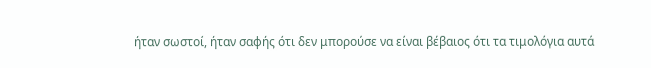ήταν σωστοί, ήταν σαφής ότι δεν μπορούσε να είναι βέβαιος ότι τα τιμολόγια αυτά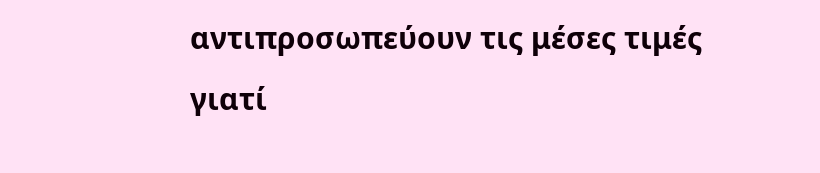αντιπροσωπεύουν τις μέσες τιμές γιατί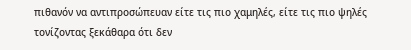πιθανόν να αντιπροσώπευαν είτε τις πιο χαμηλές, είτε τις πιο ψηλές τονίζοντας ξεκάθαρα ότι δεν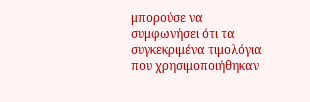μπορούσε να συμφωνήσει ότι τα συγκεκριμένα τιμολόγια που χρησιμοποιήθηκαν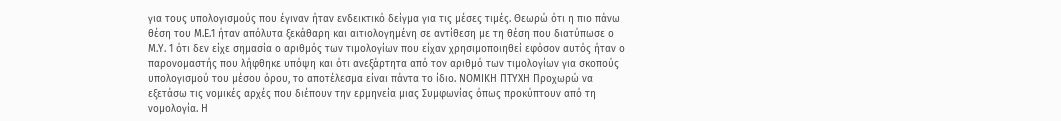για τους υπολογισμούς που έγιναν ήταν ενδεικτικό δείγμα για τις μέσες τιμές. Θεωρώ ότι η πιο πάνω θέση του Μ.Ε.1 ήταν απόλυτα ξεκάθαρη και αιτιολογημένη σε αντίθεση με τη θέση που διατύπωσε ο Μ.Υ. 1 ότι δεν είχε σημασία ο αριθμός των τιμολογίων που είχαν χρησιμοποιηθεί εφόσον αυτός ήταν ο παρονομαστής που λήφθηκε υπόψη και ότι ανεξάρτητα από τον αριθμό των τιμολογίων για σκοπούς υπολογισμού του μέσου όρου, το αποτέλεσμα είναι πάντα το ίδιο. ΝΟΜΙΚΗ ΠΤΥΧΗ Προχωρώ να εξετάσω τις νομικές αρχές που διέπουν την ερμηνεία μιας Συμφωνίας όπως προκύπτουν από τη νομολογία. Η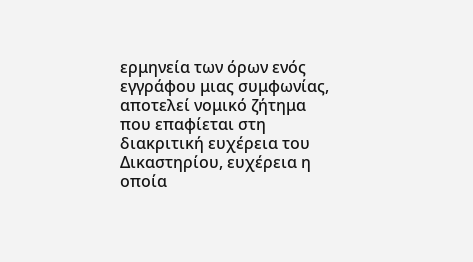ερμηνεία των όρων ενός εγγράφου μιας συμφωνίας, αποτελεί νομικό ζήτημα που επαφίεται στη διακριτική ευχέρεια του Δικαστηρίου, ευχέρεια η οποία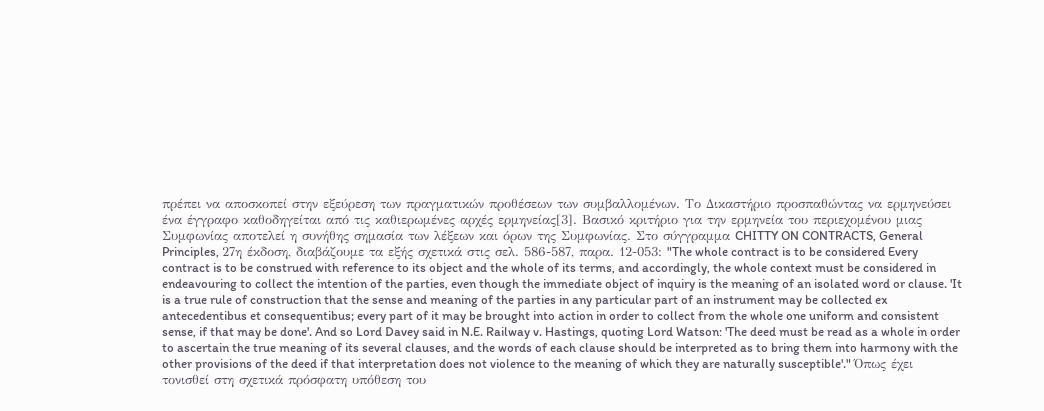πρέπει να αποσκοπεί στην εξεύρεση των πραγματικών προθέσεων των συμβαλλομένων. Το Δικαστήριο προσπαθώντας να ερμηνεύσει ένα έγγραφο καθοδηγείται από τις καθιερωμένες αρχές ερμηνείας[3]. Βασικό κριτήριο για την ερμηνεία του περιεχομένου μιας Συμφωνίας αποτελεί η συνήθης σημασία των λέξεων και όρων της Συμφωνίας. Στο σύγγραμμα CHITTY ON CONTRACTS, General Principles, 27η έκδοση, διαβάζουμε τα εξής σχετικά στις σελ. 586-587, παρα. 12-053: "The whole contract is to be considered Every contract is to be construed with reference to its object and the whole of its terms, and accordingly, the whole context must be considered in endeavouring to collect the intention of the parties, even though the immediate object of inquiry is the meaning of an isolated word or clause. 'It is a true rule of construction that the sense and meaning of the parties in any particular part of an instrument may be collected ex antecedentibus et consequentibus; every part of it may be brought into action in order to collect from the whole one uniform and consistent sense, if that may be done'. And so Lord Davey said in N.E. Railway v. Hastings, quoting Lord Watson: 'The deed must be read as a whole in order to ascertain the true meaning of its several clauses, and the words of each clause should be interpreted as to bring them into harmony with the other provisions of the deed if that interpretation does not violence to the meaning of which they are naturally susceptible'." Όπως έχει τονισθεί στη σχετικά πρόσφατη υπόθεση του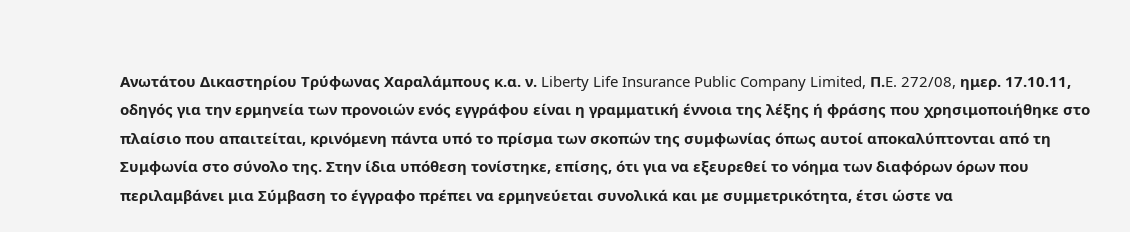Ανωτάτου Δικαστηρίου Τρύφωνας Χαραλάμπους κ.α. ν. Liberty Life Insurance Public Company Limited, Π.E. 272/08, ημερ. 17.10.11, οδηγός για την ερμηνεία των προνοιών ενός εγγράφου είναι η γραμματική έννοια της λέξης ή φράσης που χρησιμοποιήθηκε στο πλαίσιο που απαιτείται, κρινόμενη πάντα υπό το πρίσμα των σκοπών της συμφωνίας όπως αυτοί αποκαλύπτονται από τη Συμφωνία στο σύνολο της. Στην ίδια υπόθεση τονίστηκε, επίσης, ότι για να εξευρεθεί το νόημα των διαφόρων όρων που περιλαμβάνει μια Σύμβαση το έγγραφο πρέπει να ερμηνεύεται συνολικά και με συμμετρικότητα, έτσι ώστε να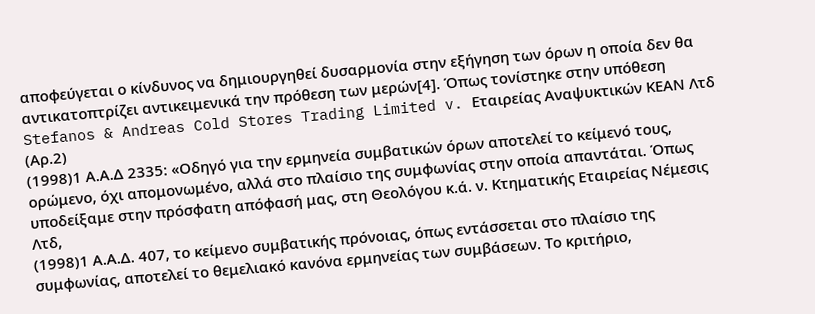αποφεύγεται ο κίνδυνος να δημιουργηθεί δυσαρμονία στην εξήγηση των όρων η οποία δεν θα αντικατοπτρίζει αντικειμενικά την πρόθεση των μερών[4]. Όπως τονίστηκε στην υπόθεση Stefanos & Andreas Cold Stores Trading Limited v. Εταιρείας Αναψυκτικών ΚΕΑΝ Λτδ (Αρ.2)
(1998)1 Α.Α.Δ 2335: «Οδηγό για την ερμηνεία συμβατικών όρων αποτελεί το κείμενό τους, ορώμενο, όχι απομονωμένο, αλλά στο πλαίσιο της συμφωνίας στην οποία απαντάται. Όπως υποδείξαμε στην πρόσφατη απόφασή μας, στη Θεολόγου κ.ά. ν. Κτηματικής Εταιρείας Νέμεσις Λτδ,
(1998)1 Α.Α.Δ. 407, το κείμενο συμβατικής πρόνοιας, όπως εντάσσεται στο πλαίσιο της συμφωνίας, αποτελεί το θεμελιακό κανόνα ερμηνείας των συμβάσεων. Το κριτήριο,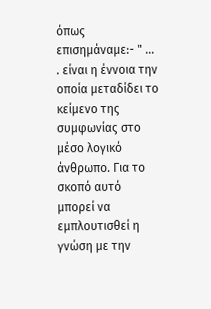όπως επισημάναμε:- " ... . είναι η έννοια την οποία μεταδίδει το κείμενο της συμφωνίας στο μέσο λογικό άνθρωπο. Για το σκοπό αυτό μπορεί να εμπλουτισθεί η γνώση με την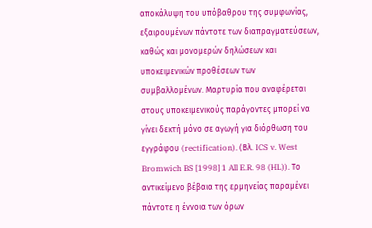αποκάλυψη του υπόβαθρου της συμφωνίας, εξαιρουμένων πάντοτε των διαπραγματεύσεων, καθώς και μονομερών δηλώσεων και υποκειμενικών προθέσεων των συμβαλλομένων. Mαρτυρία που αναφέρεται στους υποκειμενικούς παράγοντες μπορεί να γίνει δεκτή μόνο σε αγωγή για διόρθωση του εγγράφου (rectification). (Βλ. ICS v. West Bromwich BS [1998] 1 All E.R. 98 (HL)). Το αντικείμενο βέβαια της ερμηνείας παραμένει πάντοτε η έννοια των όρων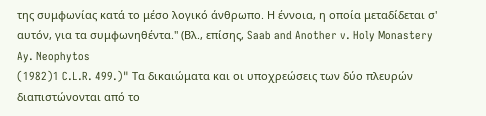της συμφωνίας κατά το μέσο λογικό άνθρωπο. Η έννοια, η οποία μεταδίδεται σ' αυτόν, για τα συμφωνηθέντα." (Βλ., επίσης, Saab and Another v. Holy Monastery Ay. Neophytos
(1982)1 C.L.R. 499.)" Τα δικαιώματα και οι υποχρεώσεις των δύο πλευρών διαπιστώνονται από το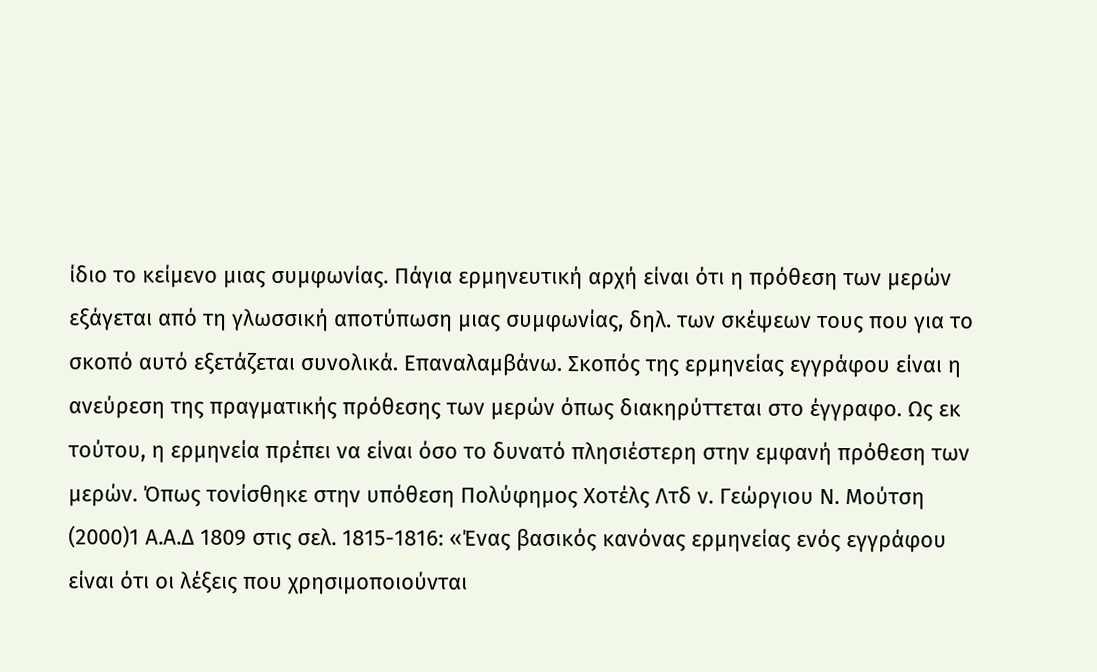ίδιο το κείμενο μιας συμφωνίας. Πάγια ερμηνευτική αρχή είναι ότι η πρόθεση των μερών εξάγεται από τη γλωσσική αποτύπωση μιας συμφωνίας, δηλ. των σκέψεων τους που για το σκοπό αυτό εξετάζεται συνολικά. Επαναλαμβάνω. Σκοπός της ερμηνείας εγγράφου είναι η ανεύρεση της πραγματικής πρόθεσης των μερών όπως διακηρύττεται στο έγγραφο. Ως εκ τούτου, η ερμηνεία πρέπει να είναι όσο το δυνατό πλησιέστερη στην εμφανή πρόθεση των μερών. Όπως τονίσθηκε στην υπόθεση Πολύφημος Χοτέλς Λτδ ν. Γεώργιου Ν. Μούτση
(2000)1 Α.Α.Δ 1809 στις σελ. 1815-1816: «Ένας βασικός κανόνας ερμηνείας ενός εγγράφου είναι ότι οι λέξεις που χρησιμοποιούνται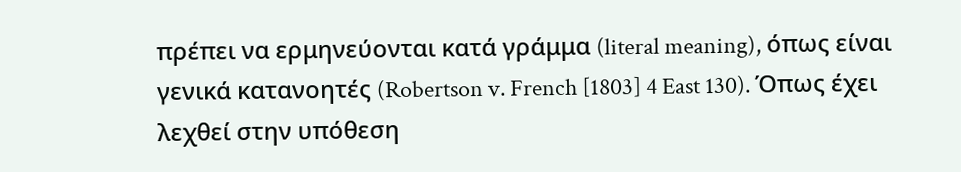πρέπει να ερμηνεύονται κατά γράμμα (literal meaning), όπως είναι γενικά κατανοητές (Robertson v. French [1803] 4 East 130). Όπως έχει λεχθεί στην υπόθεση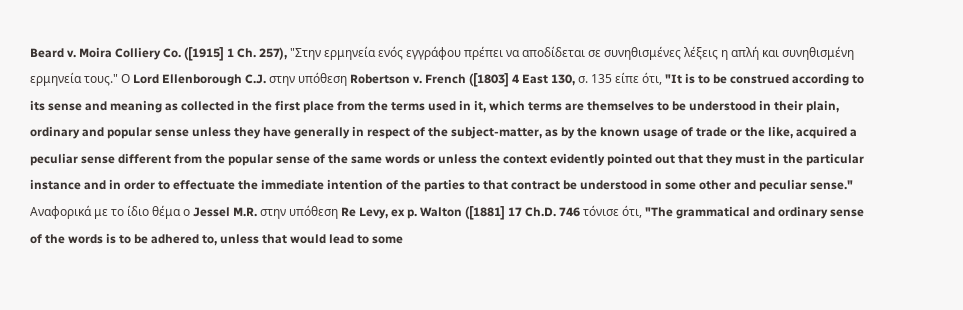Beard v. Moira Colliery Co. ([1915] 1 Ch. 257), "Στην ερμηνεία ενός εγγράφου πρέπει να αποδίδεται σε συνηθισμένες λέξεις η απλή και συνηθισμένη ερμηνεία τους." Ο Lord Ellenborough C.J. στην υπόθεση Robertson v. French ([1803] 4 East 130, σ. 135 είπε ότι, "It is to be construed according to its sense and meaning as collected in the first place from the terms used in it, which terms are themselves to be understood in their plain, ordinary and popular sense unless they have generally in respect of the subject-matter, as by the known usage of trade or the like, acquired a peculiar sense different from the popular sense of the same words or unless the context evidently pointed out that they must in the particular instance and in order to effectuate the immediate intention of the parties to that contract be understood in some other and peculiar sense." Αναφορικά με το ίδιο θέμα ο Jessel M.R. στην υπόθεση Re Levy, ex p. Walton ([1881] 17 Ch.D. 746 τόνισε ότι, "The grammatical and ordinary sense of the words is to be adhered to, unless that would lead to some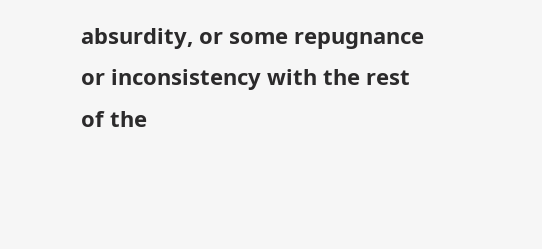absurdity, or some repugnance or inconsistency with the rest of the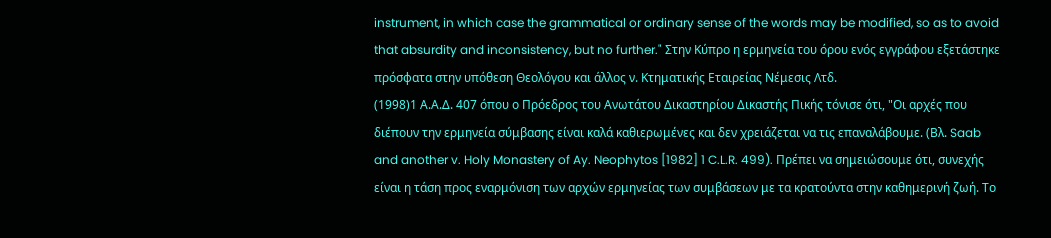instrument, in which case the grammatical or ordinary sense of the words may be modified, so as to avoid that absurdity and inconsistency, but no further." Στην Κύπρο η ερμηνεία του όρου ενός εγγράφου εξετάστηκε πρόσφατα στην υπόθεση Θεολόγου και άλλος ν. Κτηματικής Εταιρείας Νέμεσις Λτδ.
(1998)1 Α.Α.Δ. 407 όπου ο Πρόεδρος του Ανωτάτου Δικαστηρίου Δικαστής Πικής τόνισε ότι, "Οι αρχές που διέπουν την ερμηνεία σύμβασης είναι καλά καθιερωμένες και δεν χρειάζεται να τις επαναλάβουμε. (Βλ. Saab and another v. Holy Monastery of Ay. Neophytos [1982] 1 C.L.R. 499). Πρέπει να σημειώσουμε ότι, συνεχής είναι η τάση προς εναρμόνιση των αρχών ερμηνείας των συμβάσεων με τα κρατούντα στην καθημερινή ζωή. Το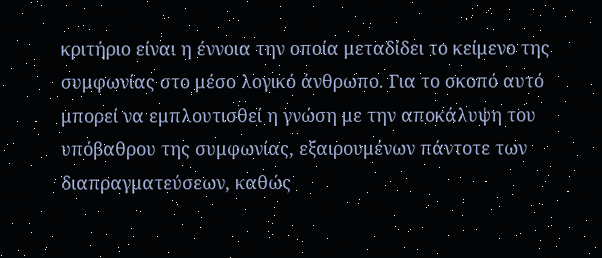κριτήριο είναι η έννοια την οποία μεταδίδει το κείμενο της συμφωνίας στο μέσο λογικό άνθρωπο. Για το σκοπό αυτό μπορεί να εμπλουτισθεί η γνώση με την αποκάλυψη του υπόβαθρου της συμφωνίας, εξαιρουμένων πάντοτε των διαπραγματεύσεων, καθώς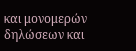και μονομερών δηλώσεων και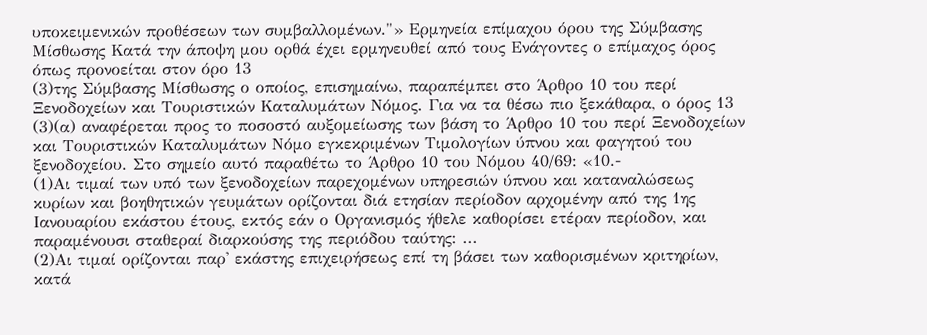υποκειμενικών προθέσεων των συμβαλλομένων."» Ερμηνεία επίμαχου όρου της Σύμβασης Μίσθωσης Κατά την άποψη μου ορθά έχει ερμηνευθεί από τους Ενάγοντες ο επίμαχος όρος όπως προνοείται στον όρο 13
(3)της Σύμβασης Μίσθωσης ο οποίος, επισημαίνω, παραπέμπει στο Άρθρο 10 του περί Ξενοδοχείων και Τουριστικών Καταλυμάτων Νόμος. Για να τα θέσω πιο ξεκάθαρα, ο όρος 13
(3)(α) αναφέρεται προς το ποσοστό αυξομείωσης των βάση το Άρθρο 10 του περί Ξενοδοχείων και Τουριστικών Καταλυμάτων Νόμο εγκεκριμένων Τιμολογίων ύπνου και φαγητού του ξενοδοχείου. Στο σημείο αυτό παραθέτω το Άρθρο 10 του Νόμου 40/69: «10.-
(1)Αι τιμαί των υπό των ξενοδοχείων παρεχομένων υπηρεσιών ύπνου και καταναλώσεως κυρίων και βοηθητικών γευμάτων ορίζονται διά ετησίαν περίοδον αρχομένην από της 1ης Ιανουαρίου εκάστου έτους, εκτός εάν ο Οργανισμός ήθελε καθορίσει ετέραν περίοδον, και παραμένουσι σταθεραί διαρκούσης της περιόδου ταύτης: ...
(2)Αι τιμαί ορίζονται παρ' εκάστης επιχειρήσεως επί τη βάσει των καθορισμένων κριτηρίων, κατά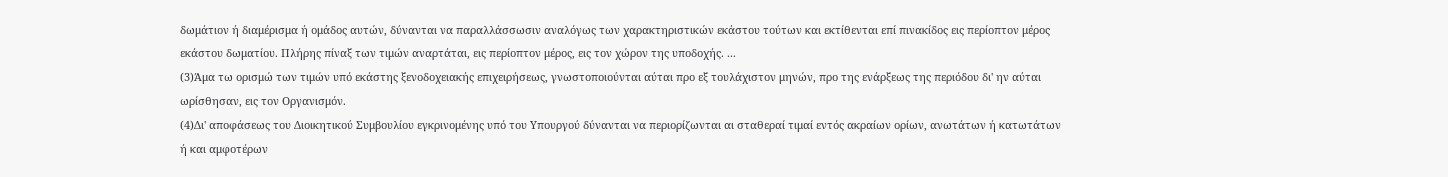δωμάτιον ή διαμέρισμα ή ομάδος αυτών, δύνανται να παραλλάσσωσιν αναλόγως των χαρακτηριστικών εκάστου τούτων και εκτίθενται επί πινακίδος εις περίοπτον μέρος εκάστου δωματίου. Πλήρης πίναξ των τιμών αναρτάται, εις περίοπτον μέρος, εις τον χώρον της υποδοχής. ...
(3)Άμα τω ορισμώ των τιμών υπό εκάστης ξενοδοχειακής επιχειρήσεως, γνωστοποιούνται αύται προ εξ τουλάχιστον μηνών, προ της ενάρξεως της περιόδου δι' ην αύται ωρίσθησαν, εις τον Οργανισμόν.
(4)Δι' αποφάσεως του Διοικητικού Συμβουλίου εγκρινομένης υπό του Υπουργού δύνανται να περιορίζωνται αι σταθεραί τιμαί εντός ακραίων ορίων, ανωτάτων ή κατωτάτων ή και αμφοτέρων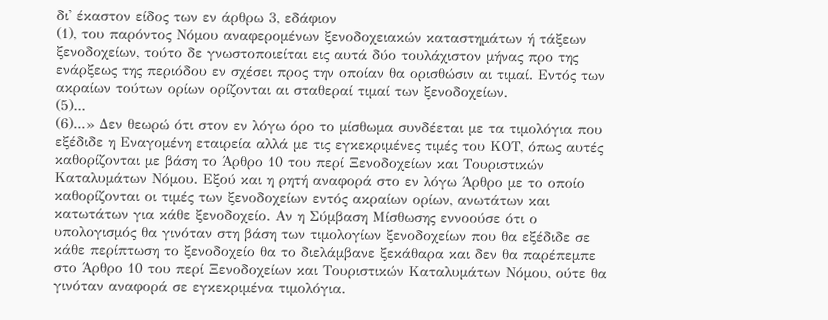δι' έκαστον είδος των εν άρθρω 3, εδάφιον
(1), του παρόντος Νόμου αναφερομένων ξενοδοχειακών καταστημάτων ή τάξεων ξενοδοχείων, τούτο δε γνωστοποιείται εις αυτά δύο τουλάχιστον μήνας προ της ενάρξεως της περιόδου εν σχέσει προς την οποίαν θα ορισθώσιν αι τιμαί. Εντός των ακραίων τούτων ορίων ορίζονται αι σταθεραί τιμαί των ξενοδοχείων.
(5)...
(6)...» Δεν θεωρώ ότι στον εν λόγω όρο το μίσθωμα συνδέεται με τα τιμολόγια που εξέδιδε η Εναγομένη εταιρεία αλλά με τις εγκεκριμένες τιμές του ΚΟΤ, όπως αυτές καθορίζονται με βάση το Άρθρο 10 του περί Ξενοδοχείων και Τουριστικών Καταλυμάτων Νόμου. Εξού και η ρητή αναφορά στο εν λόγω Άρθρο με το οποίο καθορίζονται οι τιμές των ξενοδοχείων εντός ακραίων ορίων, ανωτάτων και κατωτάτων για κάθε ξενοδοχείο. Αν η Σύμβαση Μίσθωσης εννοούσε ότι ο υπολογισμός θα γινόταν στη βάση των τιμολογίων ξενοδοχείων που θα εξέδιδε σε κάθε περίπτωση το ξενοδοχείο θα το διελάμβανε ξεκάθαρα και δεν θα παρέπεμπε στο Άρθρο 10 του περί Ξενοδοχείων και Τουριστικών Καταλυμάτων Νόμου, ούτε θα γινόταν αναφορά σε εγκεκριμένα τιμολόγια.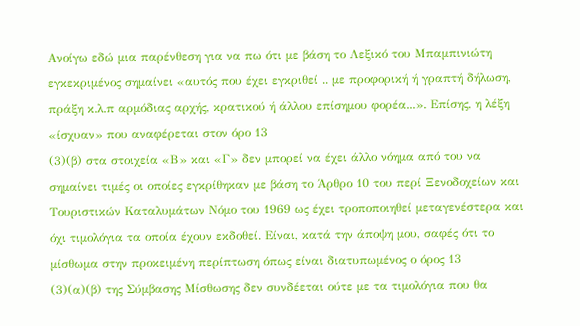Ανοίγω εδώ μια παρένθεση για να πω ότι με βάση το Λεξικό του Μπαμπινιώτη εγκεκριμένος σημαίνει «αυτός που έχει εγκριθεί .. με προφορική ή γραπτή δήλωση, πράξη κ.λ.π αρμόδιας αρχής, κρατικού ή άλλου επίσημου φορέα...». Επίσης, η λέξη «ίσχυαν» που αναφέρεται στον όρο 13
(3)(β) στα στοιχεία «Β» και «Γ» δεν μπορεί να έχει άλλο νόημα από του να σημαίνει τιμές οι οποίες εγκρίθηκαν με βάση το Άρθρο 10 του περί Ξενοδοχείων και Τουριστικών Καταλυμάτων Νόμο του 1969 ως έχει τροποποιηθεί μεταγενέστερα και όχι τιμολόγια τα οποία έχουν εκδοθεί. Είναι, κατά την άποψη μου, σαφές ότι το μίσθωμα στην προκειμένη περίπτωση όπως είναι διατυπωμένος ο όρος 13
(3)(α)(β) της Σύμβασης Μίσθωσης δεν συνδέεται ούτε με τα τιμολόγια που θα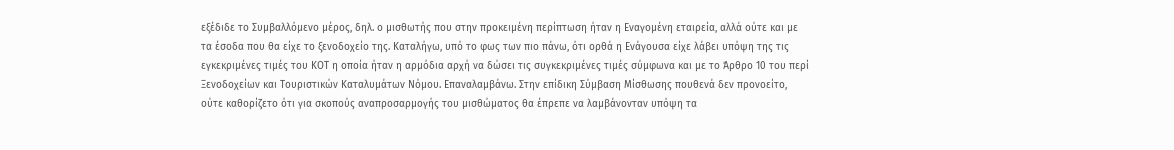εξέδιδε το Συμβαλλόμενο μέρος, δηλ. ο μισθωτής που στην προκειμένη περίπτωση ήταν η Εναγομένη εταιρεία, αλλά ούτε και με τα έσοδα που θα είχε το ξενοδοχείο της. Καταλήγω, υπό το φως των πιο πάνω, ότι ορθά η Ενάγουσα είχε λάβει υπόψη της τις εγκεκριμένες τιμές του ΚΟΤ η οποία ήταν η αρμόδια αρχή να δώσει τις συγκεκριμένες τιμές σύμφωνα και με το Άρθρο 10 του περί Ξενοδοχείων και Τουριστικών Καταλυμάτων Νόμου. Επαναλαμβάνω. Στην επίδικη Σύμβαση Μίσθωσης πουθενά δεν προνοείτο, ούτε καθορίζετο ότι για σκοπούς αναπροσαρμογής του μισθώματος θα έπρεπε να λαμβάνονταν υπόψη τα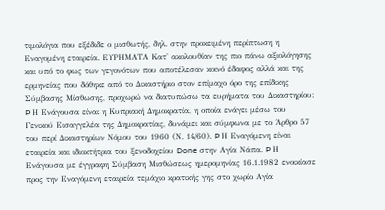τιμολόγια που εξέδιδε ο μισθωτής, δηλ. στην προκειμένη περίπτωση η Εναγομένη εταιρεία. ΕΥΡΗΜΑΤΑ Κατ' ακολουθίαν της πιο πάνω αξιολόγησης και υπό το φως των γεγονότων που αποτέλεσαν κοινό έδαφος αλλά και της ερμηνείας που δόθηκε από το Δικαστήριο στον επίμαχο όρο της επίδικης Σύμβασης Μίσθωσης, προχωρώ να διατυπώσω τα ευρήματα του Δικαστηρίου: Þ Η Ενάγουσα είναι η Κυπριακή Δημοκρατία, η οποία ενάγει μέσω του Γενικού Εισαγγελέα της Δημοκρατίας, δυνάμει και σύμφωνα με το Άρθρο 57 του περί Δικαστηρίων Νόμου του 1960 (Ν. 14/60). Þ Η Εναγόμενη είναι εταιρεία και ιδιοκτήτρια του ξενοδοχείου Done στην Αγία Νάπα. Þ Η Ενάγουσα με έγγραφη Σύμβαση Μισθώσεως ημερομηνίας 16.1.1982 ενοικίασε προς την Εναγόμενη εταιρεία τεμάχιο κρατικής γης στο χωρίο Αγία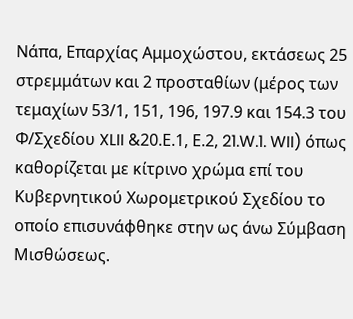Νάπα, Επαρχίας Αμμοχώστου, εκτάσεως 25 στρεμμάτων και 2 προσταθίων (μέρος των τεμαχίων 53/1, 151, 196, 197.9 και 154.3 του Φ/Σχεδίου XLII &20.Ε.1, Ε.2, 21.W.1. WII) όπως καθορίζεται με κίτρινο χρώμα επί του Κυβερνητικού Χωρομετρικού Σχεδίου το οποίο επισυνάφθηκε στην ως άνω Σύμβαση Μισθώσεως.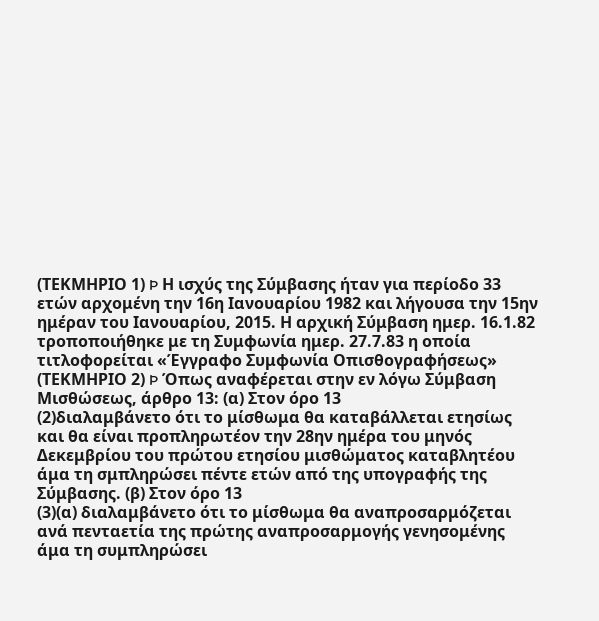(ΤΕΚΜΗΡΙΟ 1) Þ Η ισχύς της Σύμβασης ήταν για περίοδο 33 ετών αρχομένη την 16η Ιανουαρίου 1982 και λήγουσα την 15ην ημέραν του Ιανουαρίου, 2015. Η αρχική Σύμβαση ημερ. 16.1.82 τροποποιήθηκε με τη Συμφωνία ημερ. 27.7.83 η οποία τιτλοφορείται «Έγγραφο Συμφωνία Οπισθογραφήσεως» (ΤΕΚΜΗΡΙΟ 2) Þ Όπως αναφέρεται στην εν λόγω Σύμβαση Μισθώσεως, άρθρο 13: (α) Στον όρο 13
(2)διαλαμβάνετο ότι το μίσθωμα θα καταβάλλεται ετησίως και θα είναι προπληρωτέον την 28ην ημέρα του μηνός Δεκεμβρίου του πρώτου ετησίου μισθώματος καταβλητέου άμα τη σμπληρώσει πέντε ετών από της υπογραφής της Σύμβασης. (β) Στον όρο 13
(3)(α) διαλαμβάνετο ότι το μίσθωμα θα αναπροσαρμόζεται ανά πενταετία της πρώτης αναπροσαρμογής γενησομένης άμα τη συμπληρώσει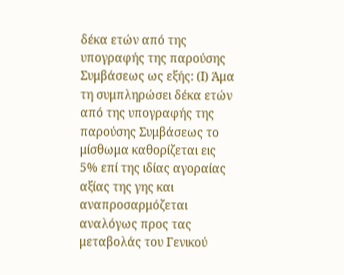δέκα ετών από της υπογραφής της παρούσης Συμβάσεως ως εξής: (Ι) Άμα τη συμπληρώσει δέκα ετών από της υπογραφής της παρούσης Συμβάσεως το μίσθωμα καθορίζεται εις 5% επί της ιδίας αγοραίας αξίας της γης και αναπροσαρμόζεται αναλόγως προς τας μεταβολάς του Γενικού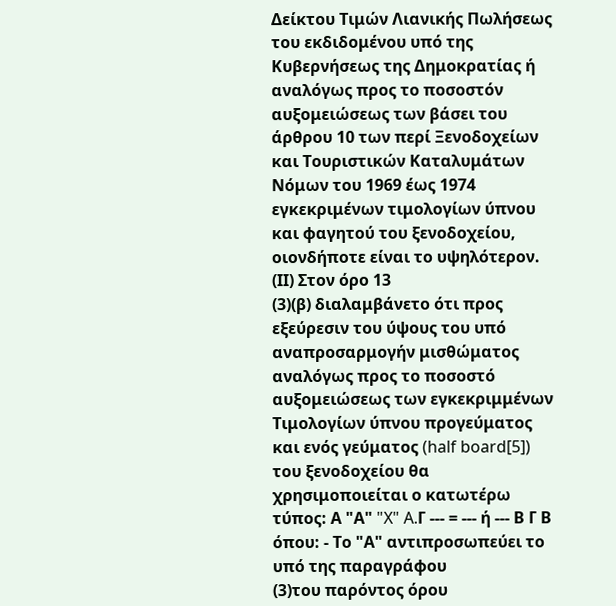Δείκτου Τιμών Λιανικής Πωλήσεως του εκδιδομένου υπό της Κυβερνήσεως της Δημοκρατίας ή αναλόγως προς το ποσοστόν αυξομειώσεως των βάσει του άρθρου 10 των περί Ξενοδοχείων και Τουριστικών Καταλυμάτων Νόμων του 1969 έως 1974 εγκεκριμένων τιμολογίων ύπνου και φαγητού του ξενοδοχείου, οιονδήποτε είναι το υψηλότερον. (ΙΙ) Στον όρο 13
(3)(β) διαλαμβάνετο ότι προς εξεύρεσιν του ύψους του υπό αναπροσαρμογήν μισθώματος αναλόγως προς το ποσοστό αυξομειώσεως των εγκεκριμμένων Τιμολογίων ύπνου προγεύματος και ενός γεύματος (half board[5]) του ξενοδοχείου θα χρησιμοποιείται ο κατωτέρω τύπος: Α "Α" "X" A.Γ --- = --- ή --- Β Γ Β όπου: - Το "Α" αντιπροσωπεύει το υπό της παραγράφου
(3)του παρόντος όρου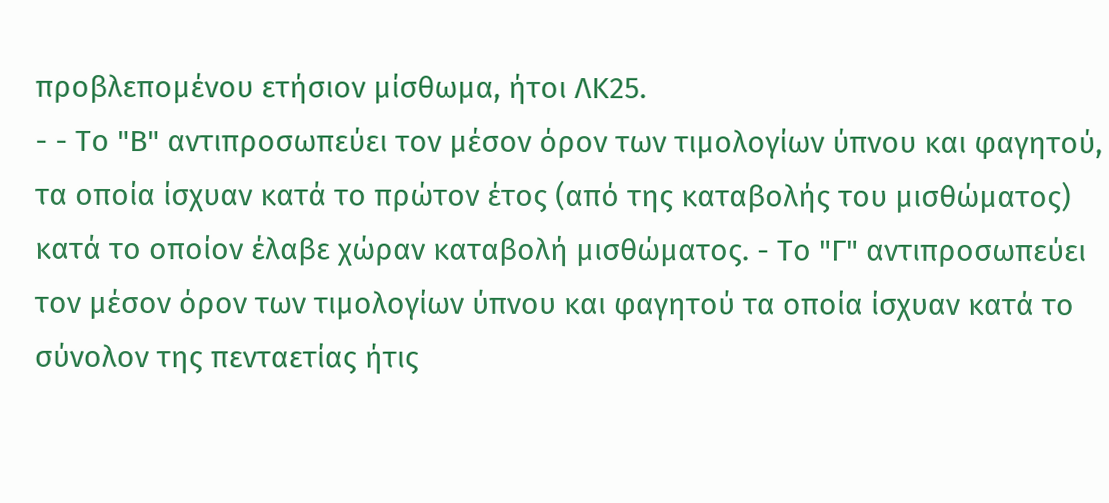προβλεπομένου ετήσιον μίσθωμα, ήτοι ΛΚ25.
- - Το "Β" αντιπροσωπεύει τον μέσον όρον των τιμολογίων ύπνου και φαγητού, τα οποία ίσχυαν κατά το πρώτον έτος (από της καταβολής του μισθώματος) κατά το οποίον έλαβε χώραν καταβολή μισθώματος. - Το "Γ" αντιπροσωπεύει τον μέσον όρον των τιμολογίων ύπνου και φαγητού τα οποία ίσχυαν κατά το σύνολον της πενταετίας ήτις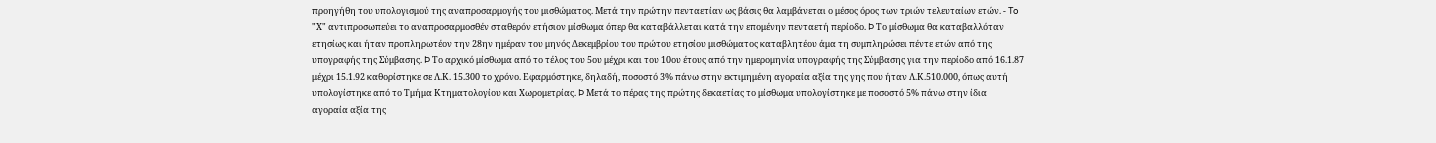προηγήθη του υπολογισμού της αναπροσαρμογής του μισθώματος. Μετά την πρώτην πενταετίαν ως βάσις θα λαμβάνεται ο μέσος όρος των τριών τελευταίων ετών. - To "Χ" αντιπροσωπεύει το αναπροσαρμοσθέν σταθερόν ετήσιον μίσθωμα όπερ θα καταβάλλεται κατά την επομένην πενταετή περίοδο. Þ Το μίσθωμα θα καταβαλλόταν ετησίως και ήταν προπληρωτέον την 28ην ημέραν του μηνός Δεκεμβρίου του πρώτου ετησίου μισθώματος καταβλητέου άμα τη συμπληρώσει πέντε ετών από της υπογραφής της Σύμβασης. Þ Το αρχικό μίσθωμα από το τέλος του 5ου μέχρι και του 10ου έτους από την ημερομηνία υπογραφής της Σύμβασης για την περίοδο από 16.1.87 μέχρι 15.1.92 καθορίστηκε σε Λ.Κ. 15.300 το χρόνο. Εφαρμόστηκε, δηλαδή, ποσοστό 3% πάνω στην εκτιμημένη αγοραία αξία της γης που ήταν Λ.Κ.510.000, όπως αυτή υπολογίστηκε από το Τμήμα Κτηματολογίου και Χωρομετρίας. Þ Μετά το πέρας της πρώτης δεκαετίας το μίσθωμα υπολογίστηκε με ποσοστό 5% πάνω στην ίδια αγοραία αξία της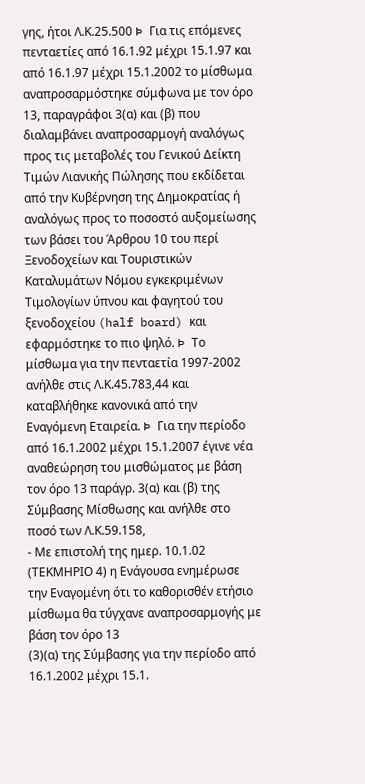γης, ήτοι Λ.Κ.25.500 Þ Για τις επόμενες πενταετίες από 16.1.92 μέχρι 15.1.97 και από 16.1.97 μέχρι 15.1.2002 το μίσθωμα αναπροσαρμόστηκε σύμφωνα με τον όρο 13, παραγράφοι 3(α) και (β) που διαλαμβάνει αναπροσαρμογή αναλόγως προς τις μεταβολές του Γενικού Δείκτη Τιμών Λιανικής Πώλησης που εκδίδεται από την Κυβέρνηση της Δημοκρατίας ή αναλόγως προς το ποσοστό αυξομείωσης των βάσει του Άρθρου 10 του περί Ξενοδοχείων και Τουριστικών Καταλυμάτων Νόμου εγκεκριμένων Τιμολογίων ύπνου και φαγητού του ξενοδοχείου (half board) και εφαρμόστηκε το πιο ψηλό. Þ Το μίσθωμα για την πενταετία 1997-2002 ανήλθε στις Λ.Κ.45.783,44 και καταβλήθηκε κανονικά από την Εναγόμενη Εταιρεία. Þ Για την περίοδο από 16.1.2002 μέχρι 15.1.2007 έγινε νέα αναθεώρηση του μισθώματος με βάση τον όρο 13 παράγρ. 3(α) και (β) της Σύμβασης Μίσθωσης και ανήλθε στο ποσό των Λ.Κ.59.158,
- Με επιστολή της ημερ. 10.1.02 (ΤΕΚΜΗΡΙΟ 4) η Ενάγουσα ενημέρωσε την Εναγομένη ότι το καθορισθέν ετήσιο μίσθωμα θα τύγχανε αναπροσαρμογής με βάση τον όρο 13
(3)(α) της Σύμβασης για την περίοδο από 16.1.2002 μέχρι 15.1.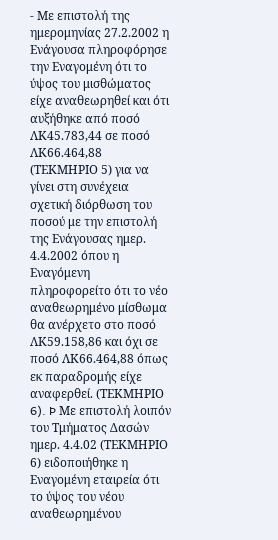- Με επιστολή της ημερομηνίας 27.2.2002 η Ενάγουσα πληροφόρησε την Εναγομένη ότι το ύψος του μισθώματος είχε αναθεωρηθεί και ότι αυξήθηκε από ποσό ΛΚ45.783,44 σε ποσό ΛΚ66.464,88 (ΤΕΚΜΗΡΙΟ 5) για να γίνει στη συνέχεια σχετική διόρθωση του ποσού με την επιστολή της Ενάγουσας ημερ. 4.4.2002 όπου η Εναγόμενη πληροφορείτο ότι το νέο αναθεωρημένο μίσθωμα θα ανέρχετο στο ποσό ΛΚ59.158,86 και όχι σε ποσό ΛΚ66.464,88 όπως εκ παραδρομής είχε αναφερθεί. (ΤΕΚΜΗΡΙΟ 6). Þ Με επιστολή λοιπόν του Τμήματος Δασών ημερ. 4.4.02 (ΤΕΚΜΗΡΙΟ 6) ειδοποιήθηκε η Εναγομένη εταιρεία ότι το ύψος του νέου αναθεωρημένου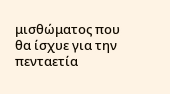μισθώματος που θα ίσχυε για την πενταετία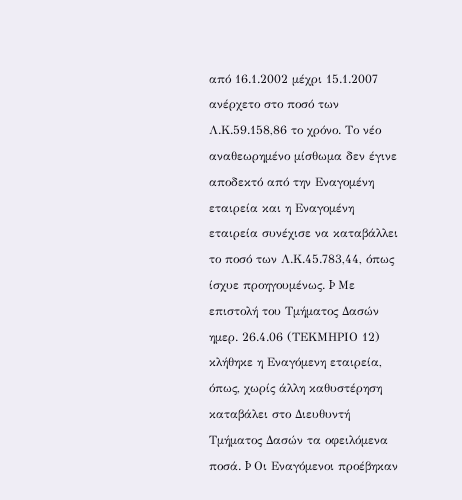από 16.1.2002 μέχρι 15.1.2007 ανέρχετο στο ποσό των Λ.Κ.59.158,86 το χρόνο. Το νέο αναθεωρημένο μίσθωμα δεν έγινε αποδεκτό από την Εναγομένη εταιρεία και η Εναγομένη εταιρεία συνέχισε να καταβάλλει το ποσό των Λ.Κ.45.783,44, όπως ίσχυε προηγουμένως. Þ Με επιστολή του Τμήματος Δασών ημερ. 26.4.06 (ΤΕΚΜΗΡΙΟ 12) κλήθηκε η Εναγόμενη εταιρεία, όπως, χωρίς άλλη καθυστέρηση καταβάλει στο Διευθυντή Τμήματος Δασών τα οφειλόμενα ποσά. Þ Οι Εναγόμενοι προέβηκαν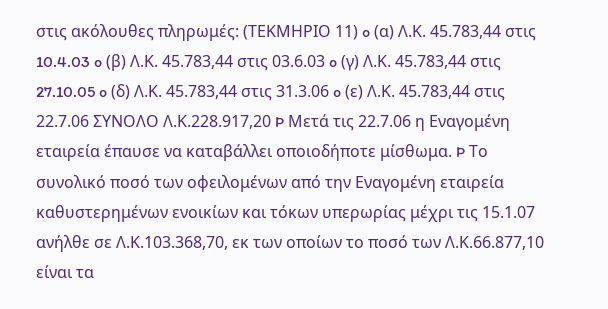στις ακόλουθες πληρωμές: (ΤΕΚΜΗΡΙΟ 11) o (α) Λ.Κ. 45.783,44 στις 10.4.03 o (β) Λ.Κ. 45.783,44 στις 03.6.03 o (γ) Λ.Κ. 45.783,44 στις 27.10.05 o (δ) Λ.Κ. 45.783,44 στις 31.3.06 o (ε) Λ.Κ. 45.783,44 στις 22.7.06 ΣΥΝΟΛΟ Λ.Κ.228.917,20 Þ Μετά τις 22.7.06 η Εναγομένη εταιρεία έπαυσε να καταβάλλει οποιοδήποτε μίσθωμα. Þ Το συνολικό ποσό των οφειλομένων από την Εναγομένη εταιρεία καθυστερημένων ενοικίων και τόκων υπερωρίας μέχρι τις 15.1.07 ανήλθε σε Λ.Κ.103.368,70, εκ των οποίων το ποσό των Λ.Κ.66.877,10 είναι τα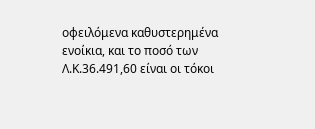οφειλόμενα καθυστερημένα ενοίκια, και το ποσό των Λ.Κ.36.491,60 είναι οι τόκοι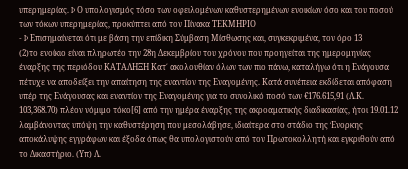υπερημερίας. Þ Ο υπολογισμός τόσο των οφειλομένων καθυστερημένων ενοικίων όσο και του ποσού των τόκων υπερημερίας, προκύπτει από τον Πίνακα ΤΕΚΜΗΡΙΟ
- Þ Επισημαίνεται ότι με βάση την επίδικη Σύμβαση Μίσθωσης και, συγκεκριμένα, τον όρο 13
(2)το ενοίκιο είναι πληρωτέο την 28η Δεκεμβρίου του χρόνου που προηγείται της ημερομηνίας έναρξης της περιόδου ΚΑΤΑΛΗΞΗ Κατ΄ ακολουθίαν όλων των πιο πάνω, καταλήγω ότι η Ενάγουσα πέτυχε να αποδείξει την απαίτηση της εναντίον της Εναγομένης. Κατά συνέπεια εκδίδεται απόφαση υπέρ της Ενάγουσας και εναντίον της Εναγομένης για το συνολικό ποσό των €176.615,91 (Λ.Κ. 103,368.70) πλέον νόμιμο τόκο[6] από την ημέρα έναρξης της ακροαματικής διαδικασίας, ήτοι 19.01.12 λαμβάνοντας υπόψη την καθυστέρηση που μεσολάβησε, ιδιαίτερα στο στάδιο της Ένορκης αποκάλυψης εγγράφων και έξοδα όπως θα υπολογιστούν από τον Πρωτοκολλητή και εγκριθούν από το Δικαστήριο. (Υπ) Λ.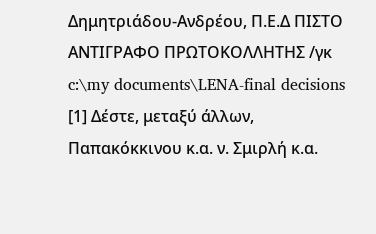Δημητριάδου-Ανδρέου, Π.Ε.Δ ΠΙΣΤΟ ΑΝΤΙΓΡΑΦΟ ΠΡΩΤΟΚΟΛΛΗΤΗΣ /γκ c:\my documents\LENA-final decisions [1] Δέστε, μεταξύ άλλων, Παπακόκκινου κ.α. ν. Σμιρλή κ.α.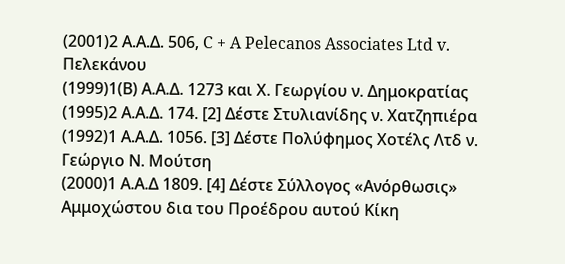(2001)2 Α.Α.Δ. 506, C + A Pelecanos Associates Ltd v. Πελεκάνου
(1999)1(Β) Α.Α.Δ. 1273 και Χ. Γεωργίου ν. Δημοκρατίας
(1995)2 Α.Α.Δ. 174. [2] Δέστε Στυλιανίδης ν. Χατζηπιέρα
(1992)1 Α.Α.Δ. 1056. [3] Δέστε Πολύφημος Χοτέλς Λτδ ν. Γεώργιο Ν. Μούτση
(2000)1 Α.Α.Δ 1809. [4] Δέστε Σύλλογος «Ανόρθωσις» Αμμοχώστου δια του Προέδρου αυτού Κίκη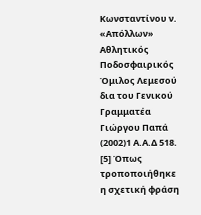Κωνσταντίνου ν. «Απόλλων» Αθλητικός Ποδοσφαιρικός Όμιλος Λεμεσού δια του Γενικού Γραμματέα Γιώργου Παπά
(2002)1 Α.Α.Δ 518. [5] Όπως τροποποιήθηκε η σχετική φράση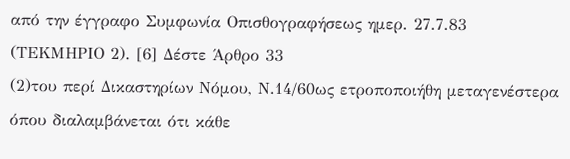από την έγγραφο Συμφωνία Οπισθογραφήσεως ημερ. 27.7.83 (ΤΕΚΜΗΡΙΟ 2). [6] Δέστε Άρθρο 33
(2)του περί Δικαστηρίων Νόμου, Ν.14/60ως ετροποποιήθη μεταγενέστερα όπου διαλαμβάνεται ότι κάθε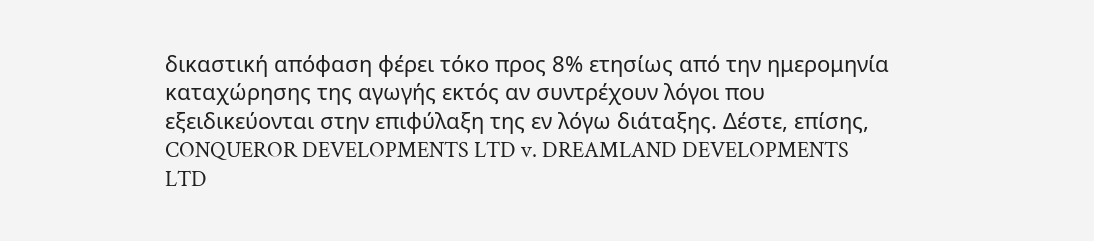δικαστική απόφαση φέρει τόκο προς 8% ετησίως από την ημερομηνία καταχώρησης της αγωγής εκτός αν συντρέχουν λόγοι που εξειδικεύονται στην επιφύλαξη της εν λόγω διάταξης. Δέστε, επίσης, CONQUEROR DEVELOPMENTS LTD v. DREAMLAND DEVELOPMENTS LTD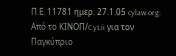Π.Ε. 11781 ημερ. 27.1.05 cylaw.org: Από το ΚΙΝOΠ/CyLii για τον Παγκύπριο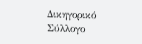Δικηγορικό Σύλλογο